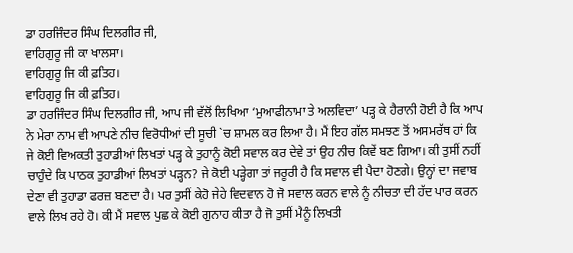ਡਾ ਹਰਜਿੰਦਰ ਸਿੰਘ ਦਿਲਗੀਰ ਜੀ,
ਵਾਹਿਗੁਰੂ ਜੀ ਕਾ ਖਾਲਸਾ।
ਵਾਹਿਗੁਰੂ ਜਿ ਕੀ ਫ਼ਤਿਹ।
ਵਾਹਿਗੁਰੂ ਜਿ ਕੀ ਫ਼ਤਿਹ।
ਡਾ ਹਰਜਿੰਦਰ ਸਿੰਘ ਦਿਲਗੀਰ ਜੀ, ਆਪ ਜੀ ਵੱਲੋਂ ਲਿਖਿਆ ‘ਮੁਆਫੀਨਾਮਾ ਤੇ ਅਲਵਿਦਾ’ ਪੜ੍ਹ ਕੇ ਹੈਰਾਨੀ ਹੋਈ ਹੈ ਕਿ ਆਪ ਨੇ ਮੇਰਾ ਨਾਮ ਵੀ ਆਪਣੇ ਨੀਚ ਵਿਰੋਧੀਆਂ ਦੀ ਸੂਚੀ `ਚ ਸ਼ਾਮਲ ਕਰ ਲਿਆ ਹੈ। ਮੈਂ ਇਹ ਗੱਲ ਸਮਝਣ ਤੋਂ ਅਸਮਰੱਥ ਹਾਂ ਕਿ ਜੇ ਕੋਈ ਵਿਅਕਤੀ ਤੁਹਾਡੀਆਂ ਲਿਖਤਾਂ ਪੜ੍ਹ ਕੇ ਤੁਹਾਨੂੰ ਕੋਈ ਸਵਾਲ ਕਰ ਦੇਵੇ ਤਾਂ ਉਹ ਨੀਚ ਕਿਵੇਂ ਬਣ ਗਿਆ। ਕੀ ਤੁਸੀਂ ਨਹੀਂ ਚਾਹੁੰਦੇ ਕਿ ਪਾਠਕ ਤੁਹਾਡੀਆਂ ਲਿਖਤਾਂ ਪੜ੍ਹਨ? ਜੇ ਕੋਈ ਪੜ੍ਹੇਗਾ ਤਾਂ ਜਰੂਰੀ ਹੈ ਕਿ ਸਵਾਲ ਵੀ ਪੈਦਾ ਹੋਣਗੇ। ਉਨ੍ਹਾਂ ਦਾ ਜਵਾਬ ਦੇਣਾ ਵੀ ਤੁਹਾਡਾ ਫਰਜ਼ ਬਣਦਾ ਹੈ। ਪਰ ਤੁਸੀਂ ਕੇਹੋ ਜੇਹੇ ਵਿਦਵਾਨ ਹੋ ਜੋ ਸਵਾਲ ਕਰਨ ਵਾਲੇ ਨੂੰ ਨੀਚਤਾ ਦੀ ਹੱਦ ਪਾਰ ਕਰਨ ਵਾਲੇ ਲਿਖ ਰਹੇ ਹੋ। ਕੀ ਮੈਂ ਸਵਾਲ ਪੁਛ ਕੇ ਕੋਈ ਗੁਨਾਹ ਕੀਤਾ ਹੈ ਜੋ ਤੁਸੀਂ ਮੈਨੂੰ ਲਿਖਤੀ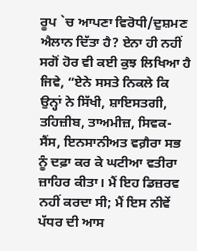ਰੂਪ `ਚ ਆਪਣਾ ਵਿਰੋਧੀ/ਦੁਸ਼ਮਣ ਐਲਾਨ ਦਿੱਤਾ ਹੈ? ਏਨਾ ਹੀ ਨਹੀਂ ਸਗੋਂ ਹੋਰ ਵੀ ਕਈ ਕੁਝ ਲਿਖਿਆ ਹੈ ਜਿਵੇ, “ਏਨੇ ਸਸਤੇ ਨਿਕਲੇ ਕਿ ਉਨ੍ਹਾਂ ਨੇ ਸਿੱਖੀ, ਸ਼ਾਇਸਤਗੀ, ਤਹਿਜ਼ੀਬ, ਤਾਅਮੀਜ਼, ਸਿਵਕ-ਸੈਂਸ, ਇਨਸਾਨੀਅਤ ਵਗ਼ੈਰਾ ਸਭ ਨੂੰ ਦਫ਼ਾ ਕਰ ਕੇ ਘਟੀਆ ਵਤੀਰਾ ਜ਼ਾਹਿਰ ਕੀਤਾ। ਮੈਂ ਇਹ ਡਿਜ਼ਰਵ ਨਹੀਂ ਕਰਦਾ ਸੀ; ਮੈਂ ਇਸ ਨੀਵੇਂ ਪੱਧਰ ਦੀ ਆਸ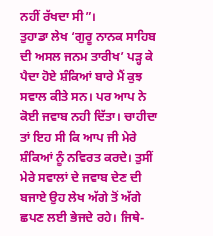ਨਹੀਂ ਰੱਖਦਾ ਸੀ”।
ਤੁਹਾਡਾ ਲੇਖ ‘ਗੁਰੂ ਨਾਨਕ ਸਾਹਿਬ ਦੀ ਅਸਲ ਜਨਮ ਤਾਰੀਖ’ ਪੜ੍ਹ ਕੇ ਪੈਦਾ ਹੋਏ ਸ਼ੰਕਿਆਂ ਬਾਰੇ ਮੈਂ ਕੁਝ ਸਵਾਲ ਕੀਤੇ ਸਨ। ਪਰ ਆਪ ਨੇ ਕੋਈ ਜਵਾਬ ਨਹੀ ਦਿੱਤਾ। ਚਾਹੀਦਾ ਤਾਂ ਇਹ ਸੀ ਕਿ ਆਪ ਜੀ ਮੇਰੇ ਸ਼ੰਕਿਆਂ ਨੂੰ ਨਵਿਰਤ ਕਰਦੇ। ਤੁਸੀਂ ਮੇਰੇ ਸਵਾਲਾਂ ਦੇ ਜਵਾਬ ਦੇਣ ਦੀ ਬਜਾਏ ਉਹ ਲੇਖ ਅੱਗੇ ਤੋਂ ਅੱਗੇ ਛਪਣ ਲਈ ਭੇਜਦੇ ਰਹੇ। ਜਿਥੇ-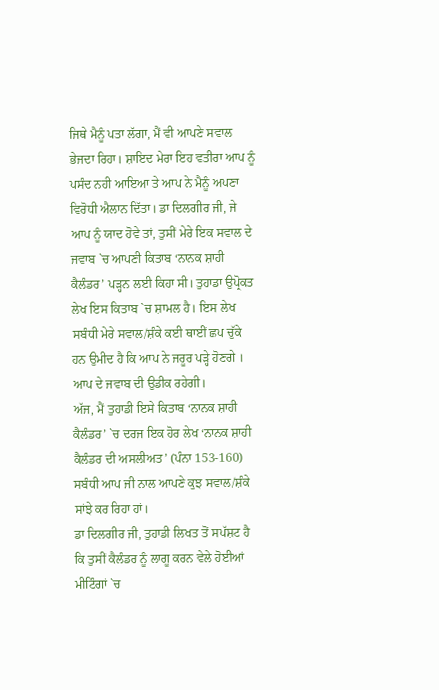ਜਿਥੇ ਮੈਨੂੰ ਪਤਾ ਲੱਗਾ, ਮੈਂ ਵੀ ਆਪਣੇ ਸਵਾਲ ਭੇਜਦਾ ਰਿਹਾ। ਸ਼ਾਇਦ ਮੇਰਾ ਇਹ ਵਤੀਰਾ ਆਪ ਨੂੰ ਪਸੰਦ ਨਹੀ ਆਇਆ ਤੇ ਆਪ ਨੇ ਮੈਨੂੰ ਅਪਣਾ ਵਿਰੋਧੀ ਐਲਾਨ ਦਿੱਤਾ। ਡਾ ਦਿਲਗੀਰ ਜੀ, ਜੇ ਆਪ ਨੂੰ ਯਾਦ ਹੋਵੇ ਤਾਂ, ਤੁਸੀਂ ਮੇਰੇ ਇਕ ਸਵਾਲ ਦੇ ਜਵਾਬ `ਚ ਆਪਣੀ ਕਿਤਾਬ ‘ਨਾਨਕ ਸ਼ਾਹੀ ਕੈਲੰਡਰ’ ਪੜ੍ਹਨ ਲਈ ਕਿਹਾ ਸੀ। ਤੁਹਾਡਾ ਉਪ੍ਰੋਕਤ ਲੇਖ ਇਸ ਕਿਤਾਬ `ਚ ਸ਼ਾਮਲ ਹੈ। ਇਸ ਲੇਖ ਸਬੰਧੀ ਮੇਰੇ ਸਵਾਲ/ਸ਼ੰਕੇ ਕਈ ਥਾਈਂ ਛਪ ਚੁੱਕੇ ਹਨ ਉਮੀਦ ਹੈ ਕਿ ਆਪ ਨੇ ਜਰੂਰ ਪੜ੍ਹੇ ਹੋਣਗੇ । ਆਪ ਦੇ ਜਵਾਬ ਦੀ ਉਡੀਕ ਰਹੇਗੀ।
ਅੱਜ, ਮੈਂ ਤੁਹਾਡੀ ਇਸੇ ਕਿਤਾਬ ‘ਨਾਨਕ ਸ਼ਾਹੀ ਕੈਲੰਡਰ’ `ਚ ਦਰਜ ਇਕ ਹੋਰ ਲੇਖ ‘ਨਾਨਕ ਸ਼ਾਹੀ ਕੈਲੰਡਰ ਦੀ ਅਸਲੀਅਤ’ (ਪੰਨਾ 153-160) ਸਬੰਧੀ ਆਪ ਜੀ ਨਾਲ ਆਪਣੇ ਕੁਝ ਸਵਾਲ/ਸ਼ੰਕੇ ਸਾਂਝੇ ਕਰ ਰਿਹਾ ਹਾਂ।
ਡਾ ਦਿਲਗੀਰ ਜੀ, ਤੁਹਾਡੀ ਲਿਖਤ ਤੋਂ ਸਪੱਸ਼ਟ ਹੈ ਕਿ ਤੁਸੀਂ ਕੈਲੰਡਰ ਨੂੰ ਲਾਗੂ ਕਰਨ ਵੇਲੇ ਹੋਈਆਂ ਮੀਟਿੰਗਾਂ `ਚ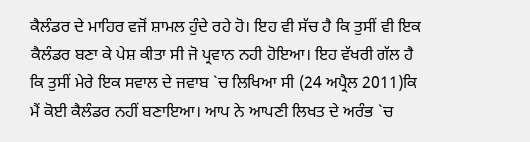ਕੈਲੰਡਰ ਦੇ ਮਾਹਿਰ ਵਜੋਂ ਸ਼ਾਮਲ ਹੁੰਦੇ ਰਹੇ ਹੋ। ਇਹ ਵੀ ਸੱਚ ਹੈ ਕਿ ਤੁਸੀਂ ਵੀ ਇਕ ਕੈਲੰਡਰ ਬਣਾ ਕੇ ਪੇਸ਼ ਕੀਤਾ ਸੀ ਜੋ ਪ੍ਰਵਾਨ ਨਹੀ ਹੋਇਆ। ਇਹ ਵੱਖਰੀ ਗੱਲ ਹੈ ਕਿ ਤੁਸੀਂ ਮੇਰੇ ਇਕ ਸਵਾਲ ਦੇ ਜਵਾਬ `ਚ ਲਿਖਿਆ ਸੀ (24 ਅਪ੍ਰੈਲ 2011)ਕਿ ਮੈਂ ਕੋਈ ਕੈਲੰਡਰ ਨਹੀਂ ਬਣਾਇਆ। ਆਪ ਨੇ ਆਪਣੀ ਲਿਖਤ ਦੇ ਅਰੰਭ `ਚ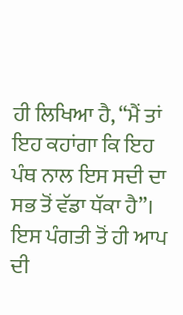ਹੀ ਲਿਖਿਆ ਹੈ, “ਮੈਂ ਤਾਂ ਇਹ ਕਹਾਂਗਾ ਕਿ ਇਹ ਪੰਥ ਨਾਲ ਇਸ ਸਦੀ ਦਾ ਸਭ ਤੋਂ ਵੱਡਾ ਧੱਕਾ ਹੈ”। ਇਸ ਪੰਗਤੀ ਤੋਂ ਹੀ ਆਪ ਦੀ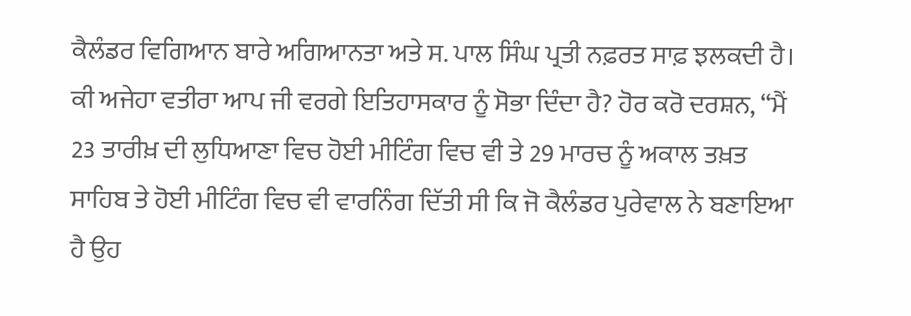ਕੈਲੰਡਰ ਵਿਗਿਆਨ ਬਾਰੇ ਅਗਿਆਨਤਾ ਅਤੇ ਸ. ਪਾਲ ਸਿੰਘ ਪ੍ਰਤੀ ਨਫ਼ਰਤ ਸਾਫ਼ ਝਲਕਦੀ ਹੈ। ਕੀ ਅਜੇਹਾ ਵਤੀਰਾ ਆਪ ਜੀ ਵਰਗੇ ਇਤਿਹਾਸਕਾਰ ਨੂੰ ਸੋਭਾ ਦਿੰਦਾ ਹੈ? ਹੋਰ ਕਰੋ ਦਰਸ਼ਨ, “ਮੈਂ 23 ਤਾਰੀਖ਼ ਦੀ ਲੁਧਿਆਣਾ ਵਿਚ ਹੋਈ ਮੀਟਿੰਗ ਵਿਚ ਵੀ ਤੇ 29 ਮਾਰਚ ਨੂੰ ਅਕਾਲ ਤਖ਼ਤ ਸਾਹਿਬ ਤੇ ਹੋਈ ਮੀਟਿੰਗ ਵਿਚ ਵੀ ਵਾਰਨਿੰਗ ਦਿੱਤੀ ਸੀ ਕਿ ਜੋ ਕੈਲੰਡਰ ਪੁਰੇਵਾਲ ਨੇ ਬਣਾਇਆ ਹੈ ਉਹ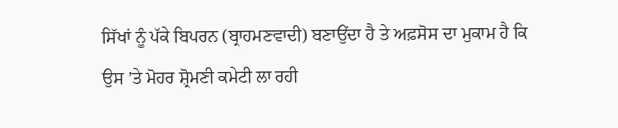ਸਿੱਖਾਂ ਨੂੰ ਪੱਕੇ ਬਿਪਰਨ (ਬ੍ਰਾਹਮਣਵਾਦੀ) ਬਣਾਉਂਦਾ ਹੈ ਤੇ ਅਫ਼ਸੋਸ ਦਾ ਮੁਕਾਮ ਹੈ ਕਿ ਉਸ ’ਤੇ ਮੋਹਰ ਸ਼੍ਰੋਮਣੀ ਕਮੇਟੀ ਲਾ ਰਹੀ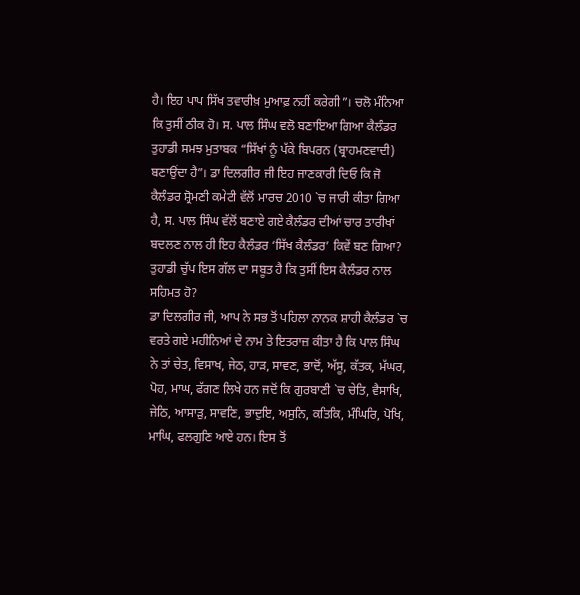ਹੈ। ਇਹ ਪਾਪ ਸਿੱਖ ਤਵਾਰੀਖ਼ ਮੁਆਫ਼ ਨਹੀਂ ਕਰੇਗੀ”। ਚਲੋ ਮੰਨਿਆ ਕਿ ਤੁਸੀਂ ਠੀਕ ਹੋ। ਸ. ਪਾਲ ਸਿੰਘ ਵਲੋ ਬਣਾਇਆ ਗਿਆ ਕੈਲੰਡਰ ਤੁਹਾਡੀ ਸਮਝ ਮੁਤਾਬਕ “ਸਿੱਖਾਂ ਨੂੰ ਪੱਕੇ ਬਿਪਰਨ (ਬ੍ਰਾਹਮਣਵਾਦੀ) ਬਣਾਉਂਦਾ ਹੈ”। ਡਾ ਦਿਲਗੀਰ ਜੀ ਇਹ ਜਾਣਕਾਰੀ ਦਿਓ ਕਿ ਜੋ ਕੈਲੰਡਰ ਸ਼੍ਰੋਮਣੀ ਕਮੇਟੀ ਵੱਲੋਂ ਮਾਰਚ 2010 `ਚ ਜਾਰੀ ਕੀਤਾ ਗਿਆ ਹੈ, ਸ. ਪਾਲ ਸਿੰਘ ਵੱਲੋਂ ਬਣਾਏ ਗਏ ਕੈਲੰਡਰ ਦੀਆਂ ਚਾਰ ਤਾਰੀਖਾਂ ਬਦਲਣ ਨਾਲ ਹੀ ਇਹ ਕੈਲੰਡਰ ‘ਸਿੱਖ ਕੈਲੰਡਰ’ ਕਿਵੇਂ ਬਣ ਗਿਆ? ਤੁਹਾਡੀ ਚੁੱਪ ਇਸ ਗੱਲ ਦਾ ਸਬੂਤ ਹੈ ਕਿ ਤੁਸੀਂ ਇਸ ਕੈਲੰਡਰ ਨਾਲ ਸਹਿਮਤ ਹੋ?
ਡਾ ਦਿਲਗੀਰ ਜੀ, ਆਪ ਨੇ ਸਭ ਤੋਂ ਪਹਿਲਾ ਨਾਨਕ ਸ਼ਾਹੀ ਕੈਲੰਡਰ `ਚ ਵਰਤੇ ਗਏ ਮਹੀਨਿਆਂ ਦੇ ਨਾਮ ਤੇ ਇਤਰਾਜ਼ ਕੀਤਾ ਹੈ ਕਿ ਪਾਲ ਸਿੰਘ ਨੇ ਤਾਂ ਚੇਤ, ਵਿਸਾਖ, ਜੇਠ, ਹਾੜ, ਸਾਵਣ, ਭਾਦੋਂ, ਅੱਸੂ, ਕੱਤਕ, ਮੱਘਰ, ਪੋਹ, ਮਾਘ, ਫੱਗਣ ਲਿਖੇ ਹਨ ਜਦੋਂ ਕਿ ਗੁਰਬਾਣੀ `ਚ ਚੇਤਿ, ਵੈਸਾਖਿ, ਜੇਠਿ, ਆਸਾੜੁ, ਸਾਵਣਿ, ਭਾਦੁਇ, ਅਸੁਨਿ, ਕਤਿਕਿ, ਮੰਘਿਰਿ, ਪੋਖਿ, ਮਾਘਿ, ਫਲਗੁਣਿ ਆਏ ਹਨ। ਇਸ ਤੋਂ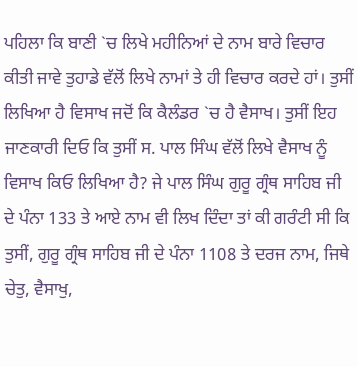ਪਹਿਲਾ ਕਿ ਬਾਣੀ `ਚ ਲਿਖੇ ਮਹੀਨਿਆਂ ਦੇ ਨਾਮ ਬਾਰੇ ਵਿਚਾਰ ਕੀਤੀ ਜਾਵੇ ਤੁਹਾਡੇ ਵੱਲੋਂ ਲਿਖੇ ਨਾਮਾਂ ਤੇ ਹੀ ਵਿਚਾਰ ਕਰਦੇ ਹਾਂ। ਤੁਸੀਂ ਲਿਖਿਆ ਹੈ ਵਿਸਾਖ ਜਦੋਂ ਕਿ ਕੈਲੰਡਰ `ਚ ਹੈ ਵੈਸਾਖ। ਤੁਸੀਂ ਇਹ ਜਾਣਕਾਰੀ ਦਿਓ ਕਿ ਤੁਸੀਂ ਸ. ਪਾਲ ਸਿੰਘ ਵੱਲੋਂ ਲਿਖੇ ਵੈਸਾਖ ਨੂੰ ਵਿਸਾਖ ਕਿਓ ਲਿਖਿਆ ਹੈ? ਜੇ ਪਾਲ ਸਿੰਘ ਗੁਰੂ ਗ੍ਰੰਥ ਸਾਹਿਬ ਜੀ ਦੇ ਪੰਨਾ 133 ਤੇ ਆਏ ਨਾਮ ਵੀ ਲਿਖ ਦਿੰਦਾ ਤਾਂ ਕੀ ਗਰੰਟੀ ਸੀ ਕਿ ਤੁਸੀਂ, ਗੁਰੂ ਗ੍ਰੰਥ ਸਾਹਿਬ ਜੀ ਦੇ ਪੰਨਾ 1108 ਤੇ ਦਰਜ ਨਾਮ, ਜਿਥੇ ਚੇਤੁ, ਵੈਸਾਖੁ,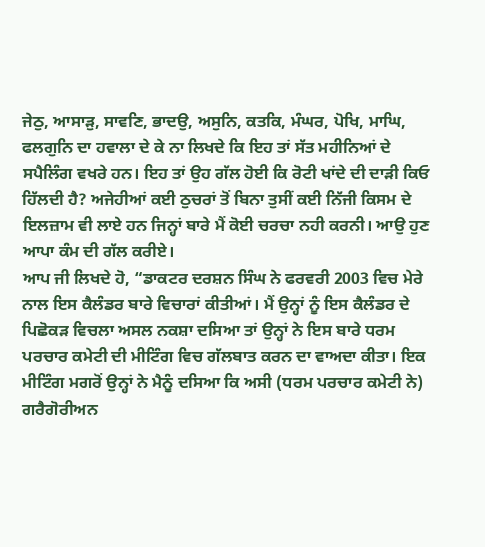ਜੇਠੁ, ਆਸਾੜੁ, ਸਾਵਣਿ, ਭਾਦਉ, ਅਸੁਨਿ, ਕਤਕਿ, ਮੰਘਰ, ਪੋਖਿ, ਮਾਘਿ, ਫਲਗੁਨਿ ਦਾ ਹਵਾਲਾ ਦੇ ਕੇ ਨਾ ਲਿਖਦੇ ਕਿ ਇਹ ਤਾਂ ਸੱਤ ਮਹੀਨਿਆਂ ਦੇ ਸਪੈਲਿੰਗ ਵਖਰੇ ਹਨ। ਇਹ ਤਾਂ ਉਹ ਗੱਲ ਹੋਈ ਕਿ ਰੋਟੀ ਖਾਂਦੇ ਦੀ ਦਾੜੀ ਕਿਓ ਹਿੱਲਦੀ ਹੈ? ਅਜੇਹੀਆਂ ਕਈ ਠੁਚਰਾਂ ਤੋਂ ਬਿਨਾ ਤੁਸੀਂ ਕਈ ਨਿੱਜੀ ਕਿਸਮ ਦੇ ਇਲਜ਼ਾਮ ਵੀ ਲਾਏ ਹਨ ਜਿਨ੍ਹਾਂ ਬਾਰੇ ਮੈਂ ਕੋਈ ਚਰਚਾ ਨਹੀ ਕਰਨੀ। ਆਉ ਹੁਣ ਆਪਾ ਕੰਮ ਦੀ ਗੱਲ ਕਰੀਏ।
ਆਪ ਜੀ ਲਿਖਦੇ ਹੋ, “ਡਾਕਟਰ ਦਰਸ਼ਨ ਸਿੰਘ ਨੇ ਫਰਵਰੀ 2003 ਵਿਚ ਮੇਰੇ ਨਾਲ ਇਸ ਕੈਲੰਡਰ ਬਾਰੇ ਵਿਚਾਰਾਂ ਕੀਤੀਆਂ। ਮੈਂ ਉਨ੍ਹਾਂ ਨੂੰ ਇਸ ਕੈਲੰਡਰ ਦੇ ਪਿਛੋਕੜ ਵਿਚਲਾ ਅਸਲ ਨਕਸ਼ਾ ਦਸਿਆ ਤਾਂ ਉਨ੍ਹਾਂ ਨੇ ਇਸ ਬਾਰੇ ਧਰਮ ਪਰਚਾਰ ਕਮੇਟੀ ਦੀ ਮੀਟਿੰਗ ਵਿਚ ਗੱਲਬਾਤ ਕਰਨ ਦਾ ਵਾਅਦਾ ਕੀਤਾ। ਇਕ ਮੀਟਿੰਗ ਮਗਰੋਂ ਉਨ੍ਹਾਂ ਨੇ ਮੈਨੂੰ ਦਸਿਆ ਕਿ ਅਸੀ (ਧਰਮ ਪਰਚਾਰ ਕਮੇਟੀ ਨੇ) ਗਰੈਗੋਰੀਅਨ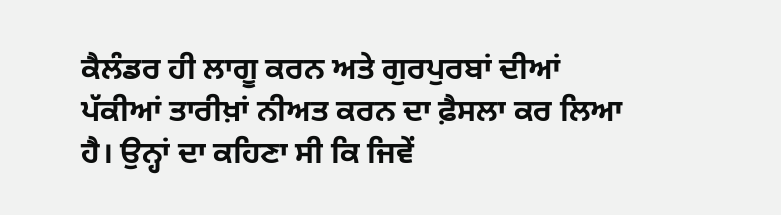ਕੈਲੰਡਰ ਹੀ ਲਾਗੂ ਕਰਨ ਅਤੇ ਗੁਰਪੁਰਬਾਂ ਦੀਆਂ ਪੱਕੀਆਂ ਤਾਰੀਖ਼ਾਂ ਨੀਅਤ ਕਰਨ ਦਾ ਫ਼ੈਸਲਾ ਕਰ ਲਿਆ ਹੈ। ਉਨ੍ਹਾਂ ਦਾ ਕਹਿਣਾ ਸੀ ਕਿ ਜਿਵੇਂ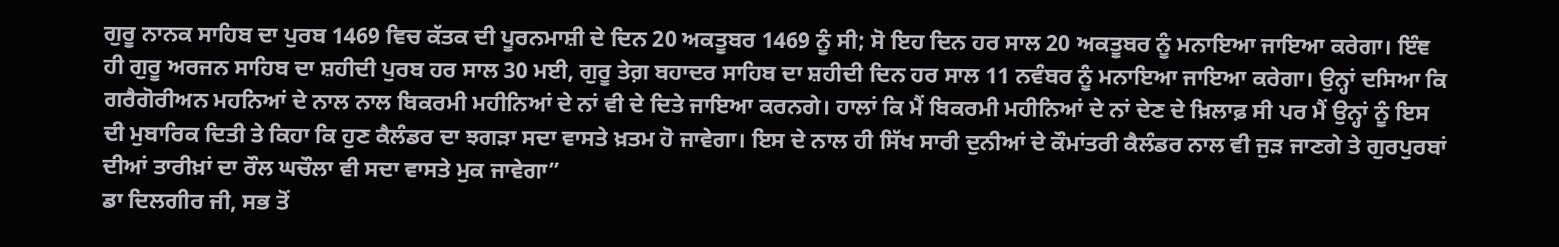ਗੁਰੂ ਨਾਨਕ ਸਾਹਿਬ ਦਾ ਪੁਰਬ 1469 ਵਿਚ ਕੱਤਕ ਦੀ ਪੂਰਨਮਾਸ਼ੀ ਦੇ ਦਿਨ 20 ਅਕਤੂਬਰ 1469 ਨੂੰ ਸੀ; ਸੋ ਇਹ ਦਿਨ ਹਰ ਸਾਲ 20 ਅਕਤੂਬਰ ਨੂੰ ਮਨਾਇਆ ਜਾਇਆ ਕਰੇਗਾ। ਇੰਞ ਹੀ ਗੁਰੂ ਅਰਜਨ ਸਾਹਿਬ ਦਾ ਸ਼ਹੀਦੀ ਪੁਰਬ ਹਰ ਸਾਲ 30 ਮਈ, ਗੁਰੂ ਤੇਗ਼ ਬਹਾਦਰ ਸਾਹਿਬ ਦਾ ਸ਼ਹੀਦੀ ਦਿਨ ਹਰ ਸਾਲ 11 ਨਵੰਬਰ ਨੂੰ ਮਨਾਇਆ ਜਾਇਆ ਕਰੇਗਾ। ਉਨ੍ਹਾਂ ਦਸਿਆ ਕਿ ਗਰੈਗੋਰੀਅਨ ਮਹਨਿਆਂ ਦੇ ਨਾਲ ਨਾਲ ਬਿਕਰਮੀ ਮਹੀਨਿਆਂ ਦੇ ਨਾਂ ਵੀ ਦੇ ਦਿਤੇ ਜਾਇਆ ਕਰਨਗੇ। ਹਾਲਾਂ ਕਿ ਮੈਂ ਬਿਕਰਮੀ ਮਹੀਨਿਆਂ ਦੇ ਨਾਂ ਦੇਣ ਦੇ ਖ਼ਿਲਾਫ਼ ਸੀ ਪਰ ਮੈਂ ਉਨ੍ਹਾਂ ਨੂੰ ਇਸ ਦੀ ਮੁਬਾਰਿਕ ਦਿਤੀ ਤੇ ਕਿਹਾ ਕਿ ਹੁਣ ਕੈਲੰਡਰ ਦਾ ਝਗੜਾ ਸਦਾ ਵਾਸਤੇ ਖ਼ਤਮ ਹੋ ਜਾਵੇਗਾ। ਇਸ ਦੇ ਨਾਲ ਹੀ ਸਿੱਖ ਸਾਰੀ ਦੁਨੀਆਂ ਦੇ ਕੌਮਾਂਤਰੀ ਕੈਲੰਡਰ ਨਾਲ ਵੀ ਜੁੜ ਜਾਣਗੇ ਤੇ ਗੁਰਪੁਰਬਾਂ ਦੀਆਂ ਤਾਰੀਖ਼ਾਂ ਦਾ ਰੌਲ ਘਚੌਲਾ ਵੀ ਸਦਾ ਵਾਸਤੇ ਮੁਕ ਜਾਵੇਗਾ”
ਡਾ ਦਿਲਗੀਰ ਜੀ, ਸਭ ਤੋਂ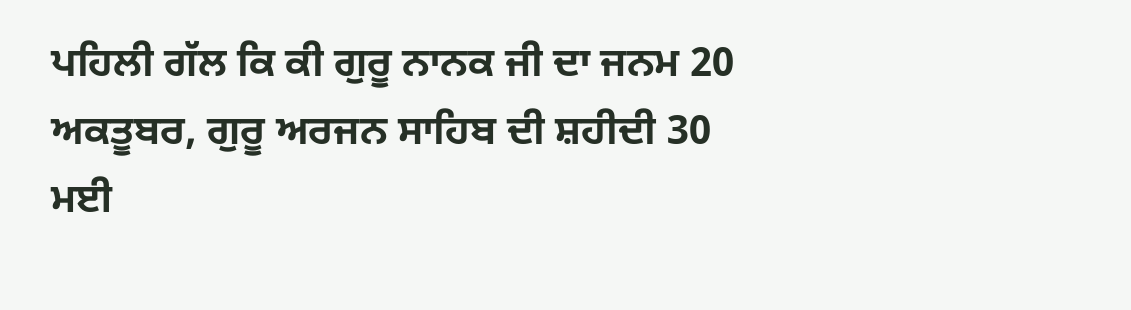ਪਹਿਲੀ ਗੱਲ ਕਿ ਕੀ ਗੁਰੂ ਨਾਨਕ ਜੀ ਦਾ ਜਨਮ 20 ਅਕਤੂਬਰ, ਗੁਰੂ ਅਰਜਨ ਸਾਹਿਬ ਦੀ ਸ਼ਹੀਦੀ 30 ਮਈ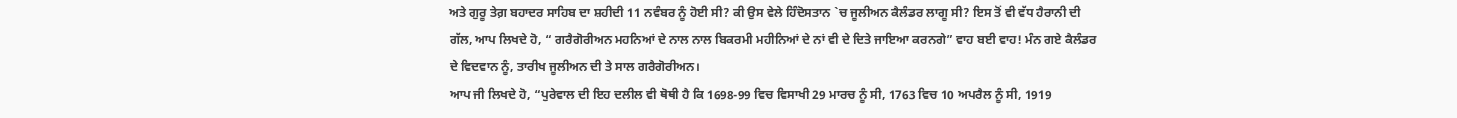ਅਤੇ ਗੁਰੂ ਤੇਗ਼ ਬਹਾਦਰ ਸਾਹਿਬ ਦਾ ਸ਼ਹੀਦੀ 11 ਨਵੰਬਰ ਨੂੰ ਹੋਈ ਸੀ? ਕੀ ਉਸ ਵੇਲੇ ਹਿੰਦੋਸਤਾਨ `ਚ ਜੂਲੀਅਨ ਕੈਲੰਡਰ ਲਾਗੂ ਸੀ? ਇਸ ਤੋਂ ਵੀ ਵੱਧ ਹੈਰਾਨੀ ਦੀ ਗੱਲ, ਆਪ ਲਿਖਦੇ ਹੋ, “ ਗਰੈਗੋਰੀਅਨ ਮਹਨਿਆਂ ਦੇ ਨਾਲ ਨਾਲ ਬਿਕਰਮੀ ਮਹੀਨਿਆਂ ਦੇ ਨਾਂ ਵੀ ਦੇ ਦਿਤੇ ਜਾਇਆ ਕਰਨਗੇ” ਵਾਹ ਬਈ ਵਾਹ! ਮੰਨ ਗਏ ਕੈਲੰਡਰ ਦੇ ਵਿਦਵਾਨ ਨੂੰ, ਤਾਰੀਖ ਜੂਲੀਅਨ ਦੀ ਤੇ ਸਾਲ ਗਰੈਗੋਰੀਅਨ।
ਆਪ ਜੀ ਲਿਖਦੇ ਹੋ, “ਪੁਰੇਵਾਲ ਦੀ ਇਹ ਦਲੀਲ ਵੀ ਥੋਥੀ ਹੈ ਕਿ 1698-99 ਵਿਚ ਵਿਸਾਖੀ 29 ਮਾਰਚ ਨੂੰ ਸੀ, 1763 ਵਿਚ 10 ਅਪਰੈਲ ਨੂੰ ਸੀ, 1919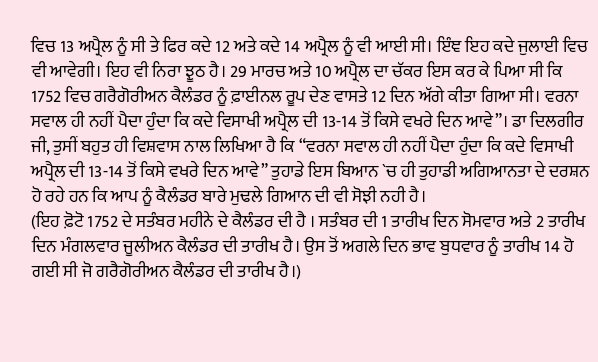ਵਿਚ 13 ਅਪ੍ਰੈਲ ਨੂੰ ਸੀ ਤੇ ਫਿਰ ਕਦੇ 12 ਅਤੇ ਕਦੇ 14 ਅਪ੍ਰੈਲ ਨੂੰ ਵੀ ਆਈ ਸੀ। ਇੰਞ ਇਹ ਕਦੇ ਜੁਲਾਈ ਵਿਚ ਵੀ ਆਵੇਗੀ। ਇਹ ਵੀ ਨਿਰਾ ਝੂਠ ਹੈ। 29 ਮਾਰਚ ਅਤੇ 10 ਅਪ੍ਰੈਲ ਦਾ ਚੱਕਰ ਇਸ ਕਰ ਕੇ ਪਿਆ ਸੀ ਕਿ 1752 ਵਿਚ ਗਰੈਗੋਰੀਅਨ ਕੈਲੰਡਰ ਨੂੰ ਫ਼ਾਈਨਲ ਰੂਪ ਦੇਣ ਵਾਸਤੇ 12 ਦਿਨ ਅੱਗੇ ਕੀਤਾ ਗਿਆ ਸੀ। ਵਰਨਾ ਸਵਾਲ ਹੀ ਨਹੀਂ ਪੈਦਾ ਹੁੰਦਾ ਕਿ ਕਦੇ ਵਿਸਾਖੀ ਅਪ੍ਰੈਲ ਦੀ 13-14 ਤੋਂ ਕਿਸੇ ਵਖਰੇ ਦਿਨ ਆਵੇ”। ਡਾ ਦਿਲਗੀਰ ਜੀ, ਤੁਸੀਂ ਬਹੁਤ ਹੀ ਵਿਸ਼ਵਾਸ ਨਾਲ ਲਿਖਿਆ ਹੈ ਕਿ “ਵਰਨਾ ਸਵਾਲ ਹੀ ਨਹੀਂ ਪੈਦਾ ਹੁੰਦਾ ਕਿ ਕਦੇ ਵਿਸਾਖੀ ਅਪ੍ਰੈਲ ਦੀ 13-14 ਤੋਂ ਕਿਸੇ ਵਖਰੇ ਦਿਨ ਆਵੇ” ਤੁਹਾਡੇ ਇਸ ਬਿਆਨ `ਚ ਹੀ ਤੁਹਾਡੀ ਅਗਿਆਨਤਾ ਦੇ ਦਰਸ਼ਨ ਹੋ ਰਹੇ ਹਨ ਕਿ ਆਪ ਨੂੰ ਕੈਲੰਡਰ ਬਾਰੇ ਮੁਢਲੇ ਗਿਆਨ ਦੀ ਵੀ ਸੋਝੀ ਨਹੀ ਹੈ।
(ਇਹ ਫ਼ੋਟੋ 1752 ਦੇ ਸਤੰਬਰ ਮਹੀਨੇ ਦੇ ਕੈਲੰਡਰ ਦੀ ਹੈ । ਸਤੰਬਰ ਦੀ 1 ਤਾਰੀਖ ਦਿਨ ਸੋਮਵਾਰ ਅਤੇ 2 ਤਾਰੀਖ ਦਿਨ ਮੰਗਲਵਾਰ ਜੂਲੀਅਨ ਕੈਲੰਡਰ ਦੀ ਤਾਰੀਖ ਹੈ। ਉਸ ਤੋਂ ਅਗਲੇ ਦਿਨ ਭਾਵ ਬੁਧਵਾਰ ਨੂੰ ਤਾਰੀਖ 14 ਹੋ ਗਈ ਸੀ ਜੋ ਗਰੈਗੋਰੀਅਨ ਕੈਲੰਡਰ ਦੀ ਤਾਰੀਖ ਹੈ।)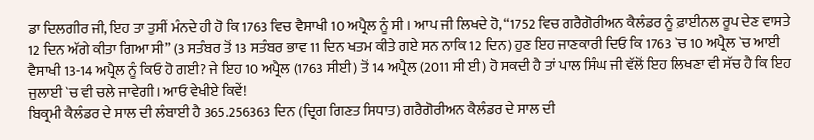ਡਾ ਦਿਲਗੀਰ ਜੀ, ਇਹ ਤਾ ਤੁਸੀਂ ਮੰਨਦੇ ਹੀ ਹੋ ਕਿ 1763 ਵਿਚ ਵੈਸਾਖੀ 10 ਅਪ੍ਰੈਲ ਨੂੰ ਸੀ । ਆਪ ਜੀ ਲਿਖਦੇ ਹੋ, “1752 ਵਿਚ ਗਰੈਗੋਰੀਅਨ ਕੈਲੰਡਰ ਨੂੰ ਫ਼ਾਈਨਲ ਰੂਪ ਦੇਣ ਵਾਸਤੇ 12 ਦਿਨ ਅੱਗੇ ਕੀਤਾ ਗਿਆ ਸੀ” (3 ਸਤੰਬਰ ਤੋਂ 13 ਸਤੰਬਰ ਭਾਵ 11 ਦਿਨ ਖਤਮ ਕੀਤੇ ਗਏ ਸਨ ਨਾਕਿ 12 ਦਿਨ) ਹੁਣ ਇਹ ਜਾਣਕਾਰੀ ਦਿਓ ਕਿ 1763 `ਚ 10 ਅਪ੍ਰੈਲ `ਚ ਆਈ ਵੈਸਾਖੀ 13-14 ਅਪ੍ਰੈਲ ਨੂੰ ਕਿਓ ਹੋ ਗਈ? ਜੇ ਇਹ 10 ਅਪ੍ਰੈਲ (1763 ਸੀਈ) ਤੋਂ 14 ਅਪ੍ਰੈਲ (2011 ਸੀ ਈ) ਹੋ ਸਕਦੀ ਹੈ ਤਾਂ ਪਾਲ ਸਿੰਘ ਜੀ ਵੱਲੋਂ ਇਹ ਲਿਖਣਾ ਵੀ ਸੱਚ ਹੈ ਕਿ ਇਹ ਜੁਲਾਈ `ਚ ਵੀ ਚਲੇ ਜਾਵੇਗੀ। ਆਓ ਵੇਖੀਏ ਕਿਵੇਂ!
ਬਿਕ੍ਰਮੀ ਕੈਲੰਡਰ ਦੇ ਸਾਲ ਦੀ ਲੰਬਾਈ ਹੈ 365.256363 ਦਿਨ (ਦ੍ਰਿਗ ਗਿਣਤ ਸਿਧਾਤ) ਗਰੈਗੋਰੀਅਨ ਕੈਲੰਡਰ ਦੇ ਸਾਲ ਦੀ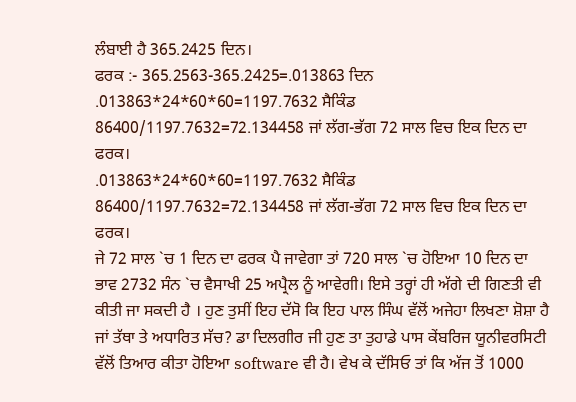ਲੰਬਾਈ ਹੈ 365.2425 ਦਿਨ।
ਫਰਕ :- 365.2563-365.2425=.013863 ਦਿਨ
.013863*24*60*60=1197.7632 ਸੈਕਿੰਡ
86400/1197.7632=72.134458 ਜਾਂ ਲੱਗ-ਭੱਗ 72 ਸਾਲ ਵਿਚ ਇਕ ਦਿਨ ਦਾ ਫਰਕ।
.013863*24*60*60=1197.7632 ਸੈਕਿੰਡ
86400/1197.7632=72.134458 ਜਾਂ ਲੱਗ-ਭੱਗ 72 ਸਾਲ ਵਿਚ ਇਕ ਦਿਨ ਦਾ ਫਰਕ।
ਜੇ 72 ਸਾਲ `ਚ 1 ਦਿਨ ਦਾ ਫਰਕ ਪੈ ਜਾਵੇਗਾ ਤਾਂ 720 ਸਾਲ `ਚ ਹੋਇਆ 10 ਦਿਨ ਦਾ ਭਾਵ 2732 ਸੰਨ `ਚ ਵੈਸਾਖੀ 25 ਅਪ੍ਰੈਲ ਨੂੰ ਆਵੇਗੀ। ਇਸੇ ਤਰ੍ਹਾਂ ਹੀ ਅੱਗੇ ਦੀ ਗਿਣਤੀ ਵੀ ਕੀਤੀ ਜਾ ਸਕਦੀ ਹੈ । ਹੁਣ ਤੁਸੀਂ ਇਹ ਦੱਸੋ ਕਿ ਇਹ ਪਾਲ ਸਿੰਘ ਵੱਲੋਂ ਅਜੇਹਾ ਲਿਖਣਾ ਸ਼ੋਸ਼ਾ ਹੈ ਜਾਂ ਤੱਥਾ ਤੇ ਅਧਾਰਿਤ ਸੱਚ? ਡਾ ਦਿਲਗੀਰ ਜੀ ਹੁਣ ਤਾ ਤੁਹਾਡੇ ਪਾਸ ਕੇਂਬਰਿਜ ਯੂਨੀਵਰਸਿਟੀ ਵੱਲੋਂ ਤਿਆਰ ਕੀਤਾ ਹੋਇਆ software ਵੀ ਹੈ। ਵੇਖ ਕੇ ਦੱਸਿਓ ਤਾਂ ਕਿ ਅੱਜ ਤੋਂ 1000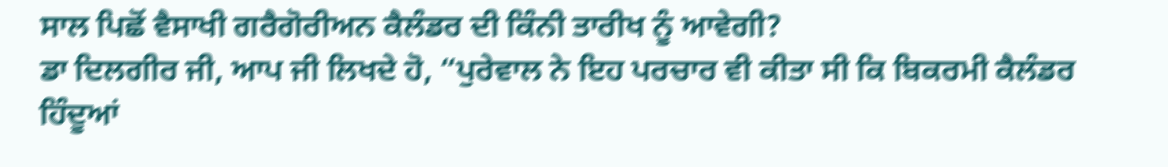ਸਾਲ ਪਿਛੋਂ ਵੈਸਾਖੀ ਗਰੈਗੋਰੀਅਨ ਕੈਲੰਡਰ ਦੀ ਕਿੰਨੀ ਤਾਰੀਖ ਨੂੰ ਆਵੇਗੀ?
ਡਾ ਦਿਲਗੀਰ ਜੀ, ਆਪ ਜੀ ਲਿਖਦੇ ਹੋ, “ਪੁਰੇਵਾਲ ਨੇ ਇਹ ਪਰਚਾਰ ਵੀ ਕੀਤਾ ਸੀ ਕਿ ਬਿਕਰਮੀ ਕੈਲੰਡਰ ਹਿੰਦੂਆਂ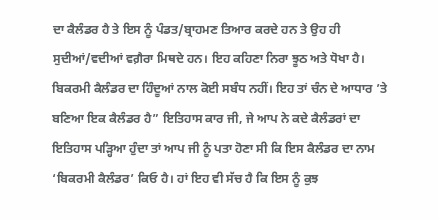ਦਾ ਕੈਲੰਡਰ ਹੈ ਤੇ ਇਸ ਨੂੰ ਪੰਡਤ/ਬ੍ਰਾਹਮਣ ਤਿਆਰ ਕਰਦੇ ਹਨ ਤੇ ਉਹ ਹੀ ਸੁਦੀਆਂ/ਵਦੀਆਂ ਵਗ਼ੈਰਾ ਮਿਥਦੇ ਹਨ। ਇਹ ਕਹਿਣਾ ਨਿਰਾ ਝੂਠ ਅਤੇ ਧੋਖਾ ਹੈ। ਬਿਕਰਮੀ ਕੈਲੰਡਰ ਦਾ ਹਿੰਦੂਆਂ ਨਾਲ ਕੋਈ ਸਬੰਧ ਨਹੀਂ। ਇਹ ਤਾਂ ਚੰਨ ਦੇ ਆਧਾਰ ’ਤੇ ਬਣਿਆ ਇਕ ਕੈਲੰਡਰ ਹੈ” ਇਤਿਹਾਸ ਕਾਰ ਜੀ, ਜੇ ਆਪ ਨੇ ਕਦੇ ਕੈਲੰਡਰਾਂ ਦਾ ਇਤਿਹਾਸ ਪੜ੍ਹਿਆ ਹੁੰਦਾ ਤਾਂ ਆਪ ਜੀ ਨੂੰ ਪਤਾ ਹੋਣਾ ਸੀ ਕਿ ਇਸ ਕੈਲੰਡਰ ਦਾ ਨਾਮ ‘ਬਿਕਰਮੀ ਕੈਲੰਡਰ’ ਕਿਓ ਹੈ। ਹਾਂ ਇਹ ਵੀ ਸੱਚ ਹੈ ਕਿ ਇਸ ਨੂੰ ਕੁਝ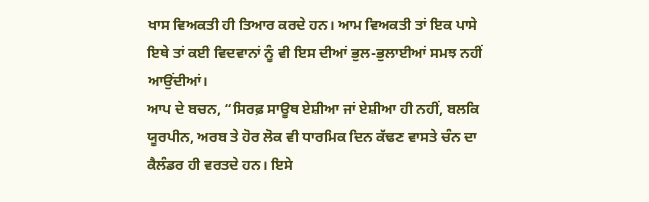ਖਾਸ ਵਿਅਕਤੀ ਹੀ ਤਿਆਰ ਕਰਦੇ ਹਨ। ਆਮ ਵਿਅਕਤੀ ਤਾਂ ਇਕ ਪਾਸੇ ਇਥੇ ਤਾਂ ਕਈ ਵਿਦਵਾਨਾਂ ਨੂੰ ਵੀ ਇਸ ਦੀਆਂ ਭੁਲ-ਭੁਲਾਈਆਂ ਸਮਝ ਨਹੀਂ ਆਉਂਦੀਆਂ।
ਆਪ ਦੇ ਬਚਨ, “ਸਿਰਫ਼ ਸਾਊਥ ਏਸ਼ੀਆ ਜਾਂ ਏਸ਼ੀਆ ਹੀ ਨਹੀਂ, ਬਲਕਿ ਯੂਰਪੀਨ, ਅਰਬ ਤੇ ਹੋਰ ਲੋਕ ਵੀ ਧਾਰਮਿਕ ਦਿਨ ਕੱਢਣ ਵਾਸਤੇ ਚੰਨ ਦਾ ਕੈਲੰਡਰ ਹੀ ਵਰਤਦੇ ਹਨ। ਇਸੇ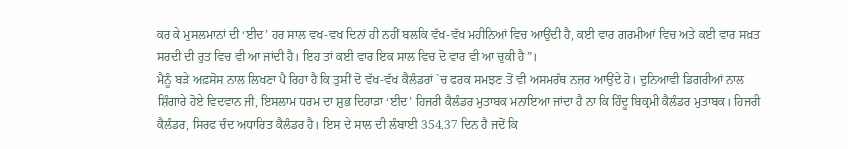ਕਰ ਕੇ ਮੁਸਲਮਾਨਾਂ ਦੀ ‘ਈਦ’ ਹਰ ਸਾਲ ਵਖ-ਵਖ ਦਿਨਾਂ ਹੀ ਨਹੀਂ ਬਲਕਿ ਵੱਖ-ਵੱਖ ਮਹੀਨਿਆਂ ਵਿਚ ਆਉਂਦੀ ਹੈ, ਕਈ ਵਾਰ ਗਰਮੀਆਂ ਵਿਚ ਅਤੇ ਕਈ ਵਾਰ ਸਖ਼ਤ ਸਰਦੀ ਦੀ ਰੁਤ ਵਿਚ ਵੀ ਆ ਜਾਂਦੀ ਹੈ। ਇਹ ਤਾਂ ਕਈ ਵਾਰ ਇਕ ਸਾਲ ਵਿਚ ਦੋ ਵਾਰ ਵੀ ਆ ਚੁਕੀ ਹੈ”।
ਮੈਨੂੰ ਬੜੇ ਅਫ਼ਸੋਸ ਨਾਲ ਲਿਖਣਾ ਪੈ ਰਿਹਾ ਹੈ ਕਿ ਤੁਸੀਂ ਦੋ ਵੱਖ-ਵੱਖ ਕੈਲੰਡਰਾਂ `ਚ ਫਰਕ ਸਮਝਣ ਤੋਂ ਵੀ ਅਸਮਰੱਥ ਨਜ਼ਰ ਆਉਂਦੇ ਹੋ। ਦੁਨਿਆਵੀ ਡਿਗਰੀਆਂ ਨਾਲ ਸ਼ਿੰਗਾਰੇ ਹੋਏ ਵਿਦਵਾਨ ਜੀ, ਇਸਲਾਮ ਧਰਮ ਦਾ ਸ਼ੁਭ ਦਿਹਾੜਾ ‘ਈਦ’ ਹਿਜਰੀ ਕੈਲੰਡਰ ਮੁਤਾਬਕ ਮਨਾਇਆ ਜਾਂਦਾ ਹੈ ਨਾ ਕਿ ਹਿੰਦੂ ਬਿਕ੍ਰਮੀ ਕੈਲੰਡਰ ਮੁਤਾਬਕ। ਹਿਜਰੀ ਕੈਲੰਡਰ, ਸਿਰਫ ਚੰਦ ਅਧਾਰਿਤ ਕੈਲੰਡਰ ਹੈ। ਇਸ ਦੇ ਸਾਲ ਦੀ ਲੰਬਾਈ 354.37 ਦਿਨ ਹੈ ਜਦੋਂ ਕਿ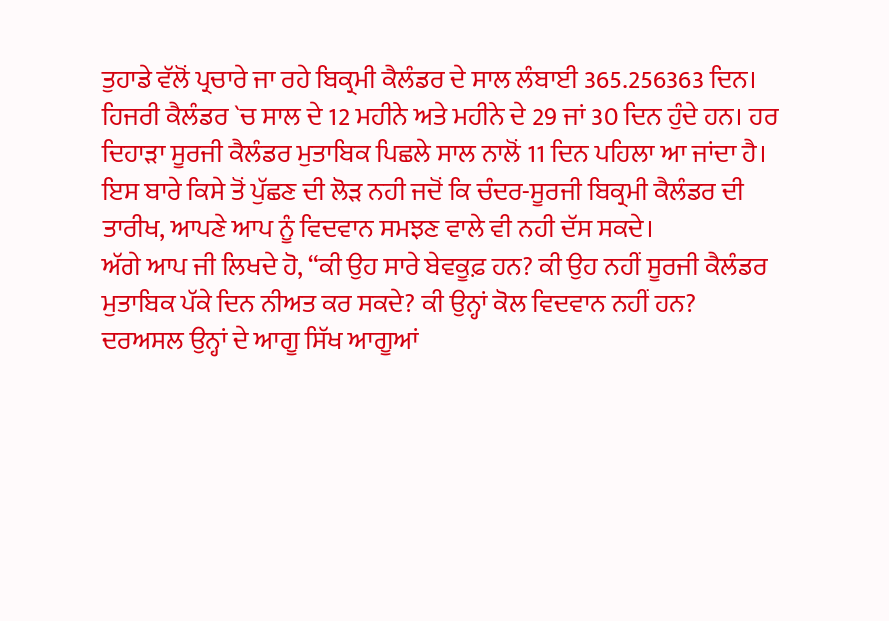ਤੁਹਾਡੇ ਵੱਲੋਂ ਪ੍ਰਚਾਰੇ ਜਾ ਰਹੇ ਬਿਕ੍ਰਮੀ ਕੈਲੰਡਰ ਦੇ ਸਾਲ ਲੰਬਾਈ 365.256363 ਦਿਨ। ਹਿਜਰੀ ਕੈਲੰਡਰ `ਚ ਸਾਲ ਦੇ 12 ਮਹੀਨੇ ਅਤੇ ਮਹੀਨੇ ਦੇ 29 ਜਾਂ 30 ਦਿਨ ਹੁੰਦੇ ਹਨ। ਹਰ ਦਿਹਾੜਾ ਸੂਰਜੀ ਕੈਲੰਡਰ ਮੁਤਾਬਿਕ ਪਿਛਲੇ ਸਾਲ ਨਾਲੋਂ 11 ਦਿਨ ਪਹਿਲਾ ਆ ਜਾਂਦਾ ਹੈ। ਇਸ ਬਾਰੇ ਕਿਸੇ ਤੋਂ ਪੁੱਛਣ ਦੀ ਲੋੜ ਨਹੀ ਜਦੋਂ ਕਿ ਚੰਦਰ-ਸੂਰਜੀ ਬਿਕ੍ਰਮੀ ਕੈਲੰਡਰ ਦੀ ਤਾਰੀਖ, ਆਪਣੇ ਆਪ ਨੂੰ ਵਿਦਵਾਨ ਸਮਝਣ ਵਾਲੇ ਵੀ ਨਹੀ ਦੱਸ ਸਕਦੇ।
ਅੱਗੇ ਆਪ ਜੀ ਲਿਖਦੇ ਹੋ, “ਕੀ ਉਹ ਸਾਰੇ ਬੇਵਕੂਫ਼ ਹਨ? ਕੀ ਉਹ ਨਹੀਂ ਸੂਰਜੀ ਕੈਲੰਡਰ ਮੁਤਾਬਿਕ ਪੱਕੇ ਦਿਨ ਨੀਅਤ ਕਰ ਸਕਦੇ? ਕੀ ਉਨ੍ਹਾਂ ਕੋਲ ਵਿਦਵਾਨ ਨਹੀਂ ਹਨ? ਦਰਅਸਲ ਉਨ੍ਹਾਂ ਦੇ ਆਗੂ ਸਿੱਖ ਆਗੂਆਂ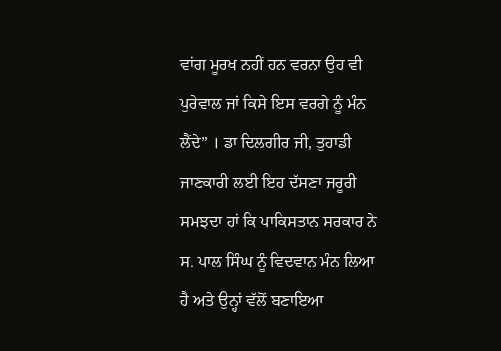ਵਾਂਗ ਮੂਰਖ ਨਹੀਂ ਹਨ ਵਰਨਾ ਉਹ ਵੀ ਪੁਰੇਵਾਲ ਜਾਂ ਕਿਸੇ ਇਸ ਵਰਗੇ ਨੂੰ ਮੰਨ ਲੈਂਦੇ” । ਡਾ ਦਿਲਗੀਰ ਜੀ, ਤੁਹਾਡੀ ਜਾਣਕਾਰੀ ਲਈ ਇਹ ਦੱਸਣਾ ਜਰੂਰੀ ਸਮਝਦਾ ਹਾਂ ਕਿ ਪਾਕਿਸਤਾਨ ਸਰਕਾਰ ਨੇ ਸ. ਪਾਲ ਸਿੰਘ ਨੂੰ ਵਿਦਵਾਨ ਮੰਨ ਲਿਆ ਹੈ ਅਤੇ ਉਨ੍ਹਾਂ ਵੱਲੋਂ ਬਣਾਇਆ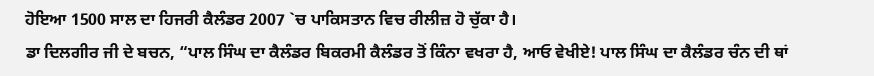ਹੋਇਆ 1500 ਸਾਲ ਦਾ ਹਿਜਰੀ ਕੈਲੰਡਰ 2007 `ਚ ਪਾਕਿਸਤਾਨ ਵਿਚ ਰੀਲੀਜ਼ ਹੋ ਚੁੱਕਾ ਹੈ।
ਡਾ ਦਿਲਗੀਰ ਜੀ ਦੇ ਬਚਨ, “ਪਾਲ ਸਿੰਘ ਦਾ ਕੈਲੰਡਰ ਬਿਕਰਮੀ ਕੈਲੰਡਰ ਤੋਂ ਕਿੰਨਾ ਵਖਰਾ ਹੈ, ਆਓ ਵੇਖੀਏ! ਪਾਲ ਸਿੰਘ ਦਾ ਕੈਲੰਡਰ ਚੰਨ ਦੀ ਥਾਂ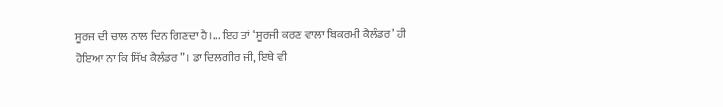ਸੂਰਜ ਦੀ ਚਾਲ ਨਾਲ ਦਿਨ ਗਿਣਦਾ ਹੈ।... ਇਹ ਤਾਂ ‘ਸੂਰਜੀ ਕਰਣ ਵਾਲਾ ਬਿਕਰਮੀ ਕੈਲੰਡਰ’ ਹੀ ਹੋਇਆ ਨਾ ਕਿ ਸਿੱਖ ਕੈਲੰਡਰ”। ਡਾ ਦਿਲਗੀਰ ਜੀ, ਇਥੇ ਵੀ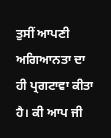ਤੁਸੀਂ ਆਪਣੀ ਅਗਿਆਨਤਾ ਦਾ ਹੀ ਪ੍ਰਗਟਾਵਾ ਕੀਤਾ ਹੈ। ਕੀ ਆਪ ਜੀ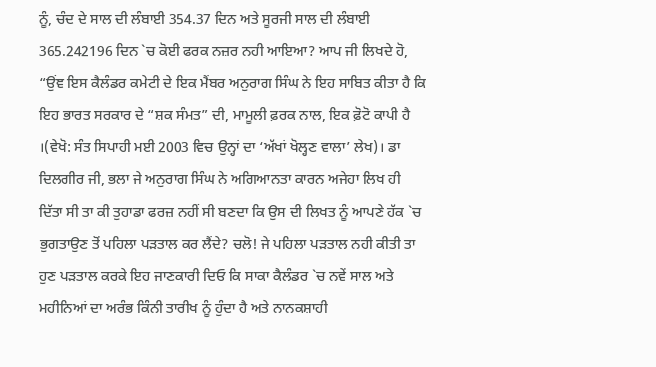ਨੂੰ, ਚੰਦ ਦੇ ਸਾਲ ਦੀ ਲੰਬਾਈ 354.37 ਦਿਨ ਅਤੇ ਸੂਰਜੀ ਸਾਲ ਦੀ ਲੰਬਾਈ 365.242196 ਦਿਨ `ਚ ਕੋਈ ਫਰਕ ਨਜ਼ਰ ਨਹੀ ਆਇਆ? ਆਪ ਜੀ ਲਿਖਦੇ ਹੋ, “ਉਂਞ ਇਸ ਕੈਲੰਡਰ ਕਮੇਟੀ ਦੇ ਇਕ ਮੈਂਬਰ ਅਨੁਰਾਗ ਸਿੰਘ ਨੇ ਇਹ ਸਾਬਿਤ ਕੀਤਾ ਹੈ ਕਿ ਇਹ ਭਾਰਤ ਸਰਕਾਰ ਦੇ “ਸ਼ਕ ਸੰਮਤ” ਦੀ, ਮਾਮੂਲੀ ਫ਼ਰਕ ਨਾਲ, ਇਕ ਫ਼ੋਟੋ ਕਾਪੀ ਹੈ ।(ਵੇਖੋ: ਸੰਤ ਸਿਪਾਹੀ ਮਈ 2003 ਵਿਚ ਉਨ੍ਹਾਂ ਦਾ ‘ਅੱਖਾਂ ਖੋਲ੍ਹਣ ਵਾਲਾ’ ਲੇਖ)। ਡਾ ਦਿਲਗੀਰ ਜੀ, ਭਲਾ ਜੇ ਅਨੁਰਾਗ ਸਿੰਘ ਨੇ ਅਗਿਆਨਤਾ ਕਾਰਨ ਅਜੇਹਾ ਲਿਖ ਹੀ ਦਿੱਤਾ ਸੀ ਤਾ ਕੀ ਤੁਹਾਡਾ ਫਰਜ਼ ਨਹੀਂ ਸੀ ਬਣਦਾ ਕਿ ਉਸ ਦੀ ਲਿਖਤ ਨੂੰ ਆਪਣੇ ਹੱਕ `ਚ ਭੁਗਤਾਉਣ ਤੋਂ ਪਹਿਲਾ ਪੜਤਾਲ ਕਰ ਲੈਂਦੇ? ਚਲੋ! ਜੇ ਪਹਿਲਾ ਪੜਤਾਲ ਨਹੀ ਕੀਤੀ ਤਾ ਹੁਣ ਪੜਤਾਲ ਕਰਕੇ ਇਹ ਜਾਣਕਾਰੀ ਦਿਓ ਕਿ ਸਾਕਾ ਕੈਲੰਡਰ `ਚ ਨਵੇਂ ਸਾਲ ਅਤੇ ਮਹੀਨਿਆਂ ਦਾ ਅਰੰਭ ਕਿੰਨੀ ਤਾਰੀਖ ਨੂੰ ਹੁੰਦਾ ਹੈ ਅਤੇ ਨਾਨਕਸ਼ਾਹੀ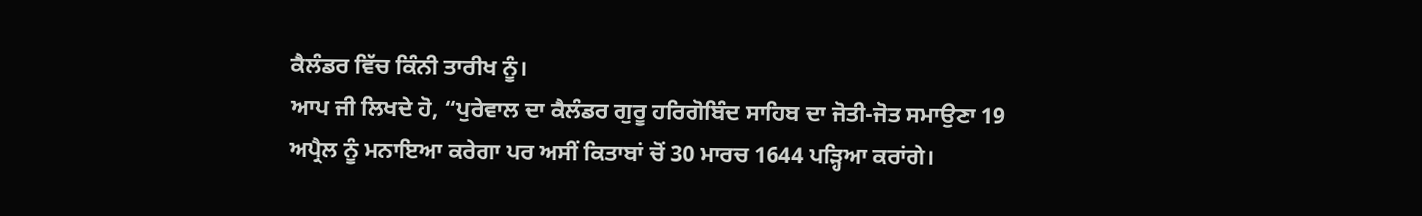ਕੈਲੰਡਰ ਵਿੱਚ ਕਿੰਨੀ ਤਾਰੀਖ ਨੂੰ।
ਆਪ ਜੀ ਲਿਖਦੇ ਹੋ, “ਪੁਰੇਵਾਲ ਦਾ ਕੈਲੰਡਰ ਗੁਰੂ ਹਰਿਗੋਬਿੰਦ ਸਾਹਿਬ ਦਾ ਜੋਤੀ-ਜੋਤ ਸਮਾਉਣਾ 19 ਅਪ੍ਰੈਲ ਨੂੰ ਮਨਾਇਆ ਕਰੇਗਾ ਪਰ ਅਸੀਂ ਕਿਤਾਬਾਂ ਚੋਂ 30 ਮਾਰਚ 1644 ਪੜ੍ਹਿਆ ਕਰਾਂਗੇ।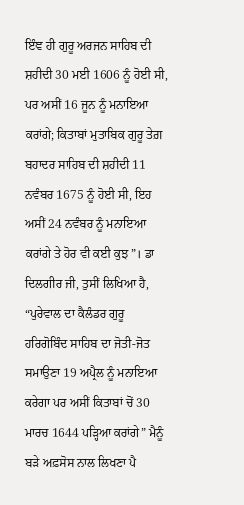ਇੰਞ ਹੀ ਗੁਰੂ ਅਰਜਨ ਸਾਹਿਬ ਦੀ ਸ਼ਹੀਦੀ 30 ਮਈ 1606 ਨੂੰ ਹੋਈ ਸੀ, ਪਰ ਅਸੀਂ 16 ਜੂਨ ਨੂੰ ਮਨਾਇਆ ਕਰਾਂਗੇ; ਕਿਤਾਬਾਂ ਮੁਤਾਬਿਕ ਗੁਰੂ ਤੇਗ਼ ਬਹਾਦਰ ਸਾਹਿਬ ਦੀ ਸ਼ਹੀਦੀ 11 ਨਵੰਬਰ 1675 ਨੂੰ ਹੋਈ ਸੀ, ਇਹ ਅਸੀਂ 24 ਨਵੰਬਰ ਨੂੰ ਮਨਾਇਆ ਕਰਾਂਗੇ ਤੇ ਹੋਰ ਵੀ ਕਈ ਕੁਝ”। ਡਾ ਦਿਲਗੀਰ ਜੀ, ਤੁਸੀਂ ਲਿਖਿਆ ਹੈ, “ਪੁਰੇਵਾਲ ਦਾ ਕੈਲੰਡਰ ਗੁਰੂ ਹਰਿਗੋਬਿੰਦ ਸਾਹਿਬ ਦਾ ਜੋਤੀ-ਜੋਤ ਸਮਾਉਣਾ 19 ਅਪ੍ਰੈਲ ਨੂੰ ਮਨਾਇਆ ਕਰੇਗਾ ਪਰ ਅਸੀਂ ਕਿਤਾਬਾਂ ਚੋਂ 30 ਮਾਰਚ 1644 ਪੜ੍ਹਿਆ ਕਰਾਂਗੇ” ਮੈਨੂੰ ਬੜੇ ਅਫ਼ਸੋਸ ਨਾਲ ਲਿਖਣਾ ਪੈ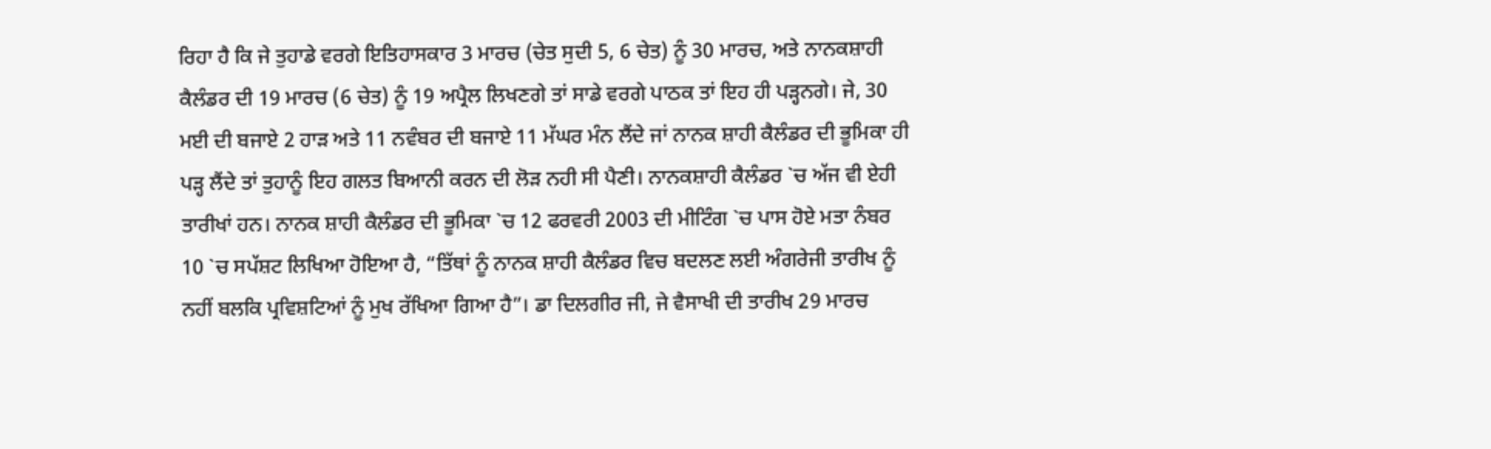ਰਿਹਾ ਹੈ ਕਿ ਜੇ ਤੁਹਾਡੇ ਵਰਗੇ ਇਤਿਹਾਸਕਾਰ 3 ਮਾਰਚ (ਚੇਤ ਸੁਦੀ 5, 6 ਚੇਤ) ਨੂੰ 30 ਮਾਰਚ, ਅਤੇ ਨਾਨਕਸ਼ਾਹੀ ਕੈਲੰਡਰ ਦੀ 19 ਮਾਰਚ (6 ਚੇਤ) ਨੂੰ 19 ਅਪ੍ਰੈਲ ਲਿਖਣਗੇ ਤਾਂ ਸਾਡੇ ਵਰਗੇ ਪਾਠਕ ਤਾਂ ਇਹ ਹੀ ਪੜ੍ਹਨਗੇ। ਜੇ, 30 ਮਈ ਦੀ ਬਜਾਏ 2 ਹਾੜ ਅਤੇ 11 ਨਵੰਬਰ ਦੀ ਬਜਾਏ 11 ਮੱਘਰ ਮੰਨ ਲੈਂਦੇ ਜਾਂ ਨਾਨਕ ਸ਼ਾਹੀ ਕੈਲੰਡਰ ਦੀ ਭੂਮਿਕਾ ਹੀ ਪੜ੍ਹ ਲੈਂਦੇ ਤਾਂ ਤੁਹਾਨੂੰ ਇਹ ਗਲਤ ਬਿਆਨੀ ਕਰਨ ਦੀ ਲੋੜ ਨਹੀ ਸੀ ਪੈਣੀ। ਨਾਨਕਸ਼ਾਹੀ ਕੈਲੰਡਰ `ਚ ਅੱਜ ਵੀ ਏਹੀ ਤਾਰੀਖਾਂ ਹਨ। ਨਾਨਕ ਸ਼ਾਹੀ ਕੈਲੰਡਰ ਦੀ ਭੂਮਿਕਾ `ਚ 12 ਫਰਵਰੀ 2003 ਦੀ ਮੀਟਿੰਗ `ਚ ਪਾਸ ਹੋਏ ਮਤਾ ਨੰਬਰ 10 `ਚ ਸਪੱਸ਼ਟ ਲਿਖਿਆ ਹੋਇਆ ਹੈ, “ਤਿੱਥਾਂ ਨੂੰ ਨਾਨਕ ਸ਼ਾਹੀ ਕੈਲੰਡਰ ਵਿਚ ਬਦਲਣ ਲਈ ਅੰਗਰੇਜੀ ਤਾਰੀਖ ਨੂੰ ਨਹੀਂ ਬਲਕਿ ਪ੍ਰਵਿਸ਼ਟਿਆਂ ਨੂੰ ਮੁਖ ਰੱਖਿਆ ਗਿਆ ਹੈ”। ਡਾ ਦਿਲਗੀਰ ਜੀ, ਜੇ ਵੈਸਾਖੀ ਦੀ ਤਾਰੀਖ 29 ਮਾਰਚ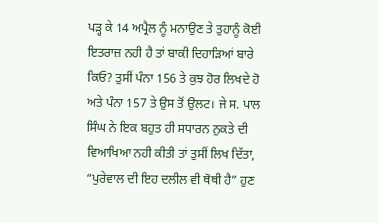ਪੜ੍ਹ ਕੇ 14 ਅਪ੍ਰੈਲ ਨੂੰ ਮਨਾਉਣ ਤੇ ਤੁਹਾਨੂੰ ਕੋਈ ਇਤਰਾਜ਼ ਨਹੀ ਹੈ ਤਾਂ ਬਾਕੀ ਦਿਹਾੜਿਆਂ ਬਾਰੇ ਕਿਓ? ਤੁਸੀਂ ਪੰਨਾ 156 ਤੇ ਕੁਝ ਹੋਰ ਲਿਖਦੇ ਹੋ ਅਤੇ ਪੰਨਾ 157 ਤੇ ਉਸ ਤੋਂ ਉਲਟ। ਜੇ ਸ. ਪਾਲ ਸਿੰਘ ਨੇ ਇਕ ਬਹੁਤ ਹੀ ਸਧਾਰਨ ਨੁਕਤੇ ਦੀ ਵਿਆਖਿਆ ਨਹੀ ਕੀਤੀ ਤਾਂ ਤੁਸੀਂ ਲਿਖ ਦਿੱਤਾ, “ਪੁਰੇਵਾਲ ਦੀ ਇਹ ਦਲੀਲ ਵੀ ਥੋਥੀ ਹੈ” ਹੁਣ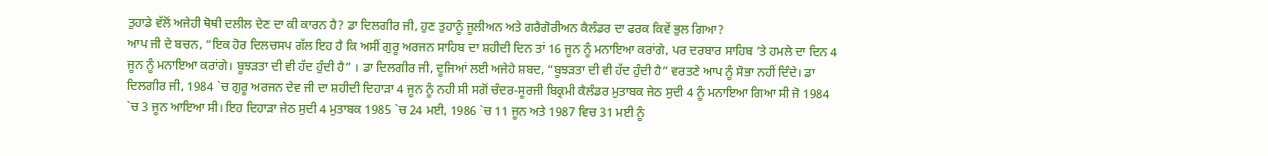ਤੁਹਾਡੇ ਵੱਲੋਂ ਅਜੇਹੀ ਥੋਥੀ ਦਲੀਲ ਦੇਣ ਦਾ ਕੀ ਕਾਰਨ ਹੈ? ਡਾ ਦਿਲਗੀਰ ਜੀ, ਹੁਣ ਤੁਹਾਨੂੰ ਜੂਲੀਅਨ ਅਤੇ ਗਰੈਗੋਰੀਅਨ ਕੈਲੰਡਰ ਦਾ ਫਰਕ ਕਿਵੇਂ ਭੁਲ ਗਿਆ?
ਆਪ ਜੀ ਦੇ ਬਚਨ, “ਇਕ ਹੋਰ ਦਿਲਚਸਪ ਗੱਲ ਇਹ ਹੈ ਕਿ ਅਸੀਂ ਗੁਰੂ ਅਰਜਨ ਸਾਹਿਬ ਦਾ ਸ਼ਹੀਦੀ ਦਿਨ ਤਾਂ 16 ਜੂਨ ਨੂੰ ਮਨਾਇਆ ਕਰਾਂਗੇ, ਪਰ ਦਰਬਾਰ ਸਾਹਿਬ ’ਤੇ ਹਮਲੇ ਦਾ ਦਿਨ 4 ਜੂਨ ਨੂੰ ਮਨਾਇਆ ਕਰਾਂਗੇ। ਬੂਝੜਤਾ ਦੀ ਵੀ ਹੱਦ ਹੁੰਦੀ ਹੈ” । ਡਾ ਦਿਲਗੀਰ ਜੀ, ਦੂਜਿਆਂ ਲਈ ਅਜੇਹੇ ਸ਼ਬਦ, “ਬੂਝੜਤਾ ਦੀ ਵੀ ਹੱਦ ਹੁੰਦੀ ਹੈ” ਵਰਤਣੇ ਆਪ ਨੂੰ ਸੋਭਾ ਨਹੀਂ ਦਿੰਦੇ। ਡਾ ਦਿਲਗੀਰ ਜੀ, 1984 `ਚ ਗੁਰੂ ਅਰਜਨ ਦੇਵ ਜੀ ਦਾ ਸ਼ਹੀਦੀ ਦਿਹਾੜਾ 4 ਜੂਨ ਨੂੰ ਨਹੀ ਸੀ ਸਗੋਂ ਚੰਦਰ-ਸੂਰਜੀ ਬਿਕ੍ਰਮੀ ਕੈਲੰਡਰ ਮੁਤਾਬਕ ਜੇਠ ਸੁਦੀ 4 ਨੂੰ ਮਨਾਇਆ ਗਿਆ ਸੀ ਜੋ 1984 `ਚ 3 ਜੂਨ ਆਇਆ ਸੀ। ਇਹ ਦਿਹਾੜਾ ਜੇਠ ਸੁਦੀ 4 ਮੁਤਾਬਕ 1985 `ਚ 24 ਮਈ, 1986 `ਚ 11 ਜੂਨ ਅਤੇ 1987 ਵਿਚ 31 ਮਈ ਨੂੰ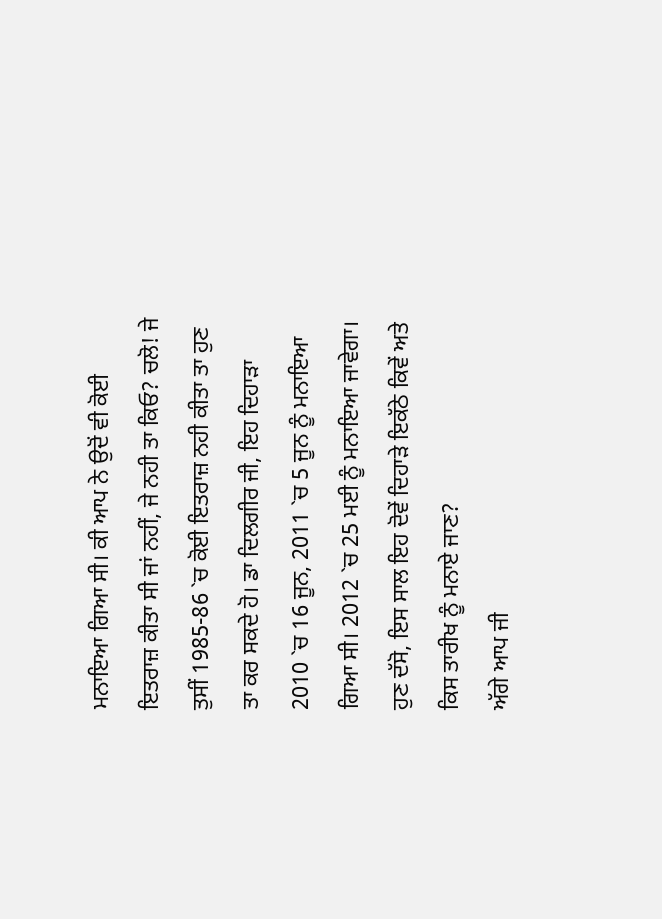ਮਨਾਇਆ ਗਿਆ ਸੀ। ਕੀ ਆਪ ਨੇ ਉਦੋਂ ਵੀ ਕੋਈ ਇਤਰਾਜ਼ ਕੀਤਾ ਸੀ ਜਾਂ ਨਹੀਂ, ਜੇ ਨਹੀ ਤਾ ਕਿਓ? ਚਲੋ! ਜੇ ਤੁਸੀਂ 1985-86 `ਚ ਕੋਈ ਇਤਰਾਜ਼ ਨਹੀ ਕੀਤਾ ਤਾ ਹੁਣ ਤਾ ਕਰ ਸਕਦੇ ਹੋ। ਡਾ ਦਿਲਗੀਰ ਜੀ, ਇਹ ਦਿਹਾੜਾ 2010 `ਚ 16 ਜੂਨ, 2011 `ਚ 5 ਜੂਨ ਨੂੰ ਮਨਾਇਆ ਗਿਆ ਸੀ। 2012 `ਚ 25 ਮਈ ਨੂੰ ਮਨਾਇਆ ਜਾਵੇਗਾ। ਹੁਣ ਦੱਸੋ, ਇਸ ਸਾਲ ਇਹ ਦੋਵੇਂ ਦਿਹਾੜੇ ਇਕੱਠੇ ਕਿਵੇਂ ਅਤੇ ਕਿਸ ਤਾਰੀਖ ਨੂੰ ਮਨਾਏ ਜਾਣ?
ਅੱਗੇ ਆਪ ਜੀ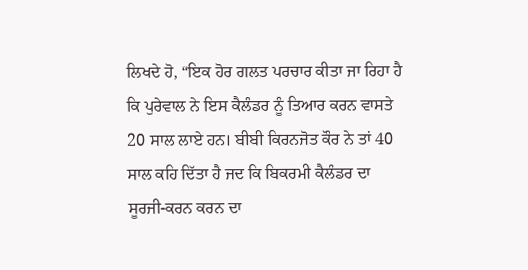ਲਿਖਦੇ ਹੋ, “ਇਕ ਹੋਰ ਗਲਤ ਪਰਚਾਰ ਕੀਤਾ ਜਾ ਰਿਹਾ ਹੈ ਕਿ ਪੁਰੇਵਾਲ ਨੇ ਇਸ ਕੈਲੰਡਰ ਨੂੰ ਤਿਆਰ ਕਰਨ ਵਾਸਤੇ 20 ਸਾਲ ਲਾਏ ਹਨ। ਬੀਬੀ ਕਿਰਨਜੋਤ ਕੌਰ ਨੇ ਤਾਂ 40 ਸਾਲ ਕਹਿ ਦਿੱਤਾ ਹੈ ਜਦ ਕਿ ਬਿਕਰਮੀ ਕੈਲੰਡਰ ਦਾ ਸੂਰਜੀ-ਕਰਨ ਕਰਨ ਦਾ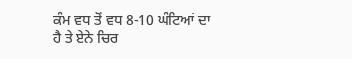ਕੰਮ ਵਧ ਤੋਂ ਵਧ 8-10 ਘੰਟਿਆਂ ਦਾ ਹੈ ਤੇ ਏਨੇ ਚਿਰ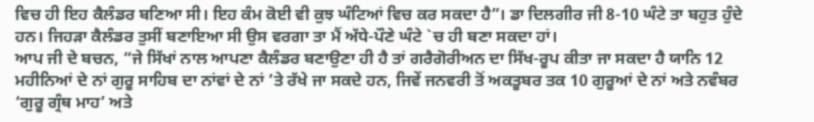ਵਿਚ ਹੀ ਇਹ ਕੈਲੰਡਰ ਬਣਿਆ ਸੀ। ਇਹ ਕੰਮ ਕੋਈ ਵੀ ਕੁਝ ਘੰਟਿਆਂ ਵਿਚ ਕਰ ਸਕਦਾ ਹੈ”। ਡਾ ਦਿਲਗੀਰ ਜੀ 8-10 ਘੰਟੇ ਤਾ ਬਹੁਤ ਹੁੰਦੇ ਹਨ। ਜਿਹੜਾ ਕੈਲੰਡਰ ਤੁਸੀਂ ਬਣਾਇਆ ਸੀ ਉਸ ਵਰਗਾ ਤਾ ਮੈਂ ਅੱਧੇ-ਪੌਣੇ ਘੰਟੇ `ਚ ਹੀ ਬਣਾ ਸਕਦਾ ਹਾਂ।
ਆਪ ਜੀ ਦੇ ਬਚਨ, “ਜੇ ਸਿੱਖਾਂ ਨਾਲ ਆਪਣਾ ਕੈਲੰਡਰ ਬਣਾਉਣਾ ਹੀ ਹੈ ਤਾਂ ਗਰੈਗੋਰੀਅਨ ਦਾ ਸਿੱਖ-ਰੂਪ ਕੀਤਾ ਜਾ ਸਕਦਾ ਹੈ ਯਾਨਿ 12 ਮਹੀਨਿਆਂ ਦੇ ਨਾਂ ਗੁਰੂ ਸਾਹਿਬ ਦਾ ਨਾਂਵਾਂ ਦੇ ਨਾਂ ’ਤੇ ਰੱਖੇ ਜਾ ਸਕਦੇ ਹਨ, ਜਿਵੇਂ ਜਨਵਰੀ ਤੋਂ ਅਕਤੂਬਰ ਤਕ 10 ਗੁਰੂਆਂ ਦੇ ਨਾਂ ਅਤੇ ਨਵੰਬਰ ‘ਗੁਰੂ ਗ੍ਰੰਥ ਮਾਹ’ ਅਤੇ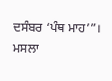ਦਸੰਬਰ ‘ਪੰਥ ਮਾਹ’”।
ਮਸਲਾ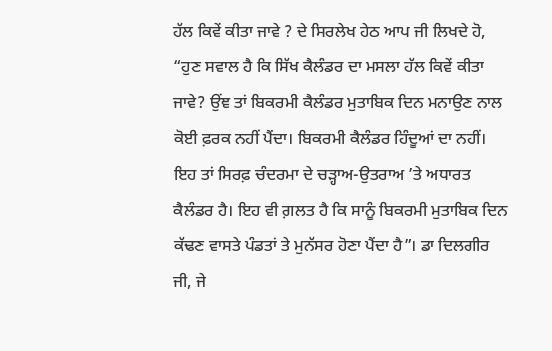ਹੱਲ ਕਿਵੇਂ ਕੀਤਾ ਜਾਵੇ ? ਦੇ ਸਿਰਲੇਖ ਹੇਠ ਆਪ ਜੀ ਲਿਖਦੇ ਹੋ, “ਹੁਣ ਸਵਾਲ ਹੈ ਕਿ ਸਿੱਖ ਕੈਲੰਡਰ ਦਾ ਮਸਲਾ ਹੱਲ ਕਿਵੇਂ ਕੀਤਾ ਜਾਵੇ? ਉਂਞ ਤਾਂ ਬਿਕਰਮੀ ਕੈਲੰਡਰ ਮੁਤਾਬਿਕ ਦਿਨ ਮਨਾਉਣ ਨਾਲ ਕੋਈ ਫ਼ਰਕ ਨਹੀਂ ਪੈਂਦਾ। ਬਿਕਰਮੀ ਕੈਲੰਡਰ ਹਿੰਦੂਆਂ ਦਾ ਨਹੀਂ। ਇਹ ਤਾਂ ਸਿਰਫ਼ ਚੰਦਰਮਾ ਦੇ ਚੜ੍ਹਾਅ-ਉਤਰਾਅ ’ਤੇ ਅਧਾਰਤ ਕੈਲੰਡਰ ਹੈ। ਇਹ ਵੀ ਗ਼ਲਤ ਹੈ ਕਿ ਸਾਨੂੰ ਬਿਕਰਮੀ ਮੁਤਾਬਿਕ ਦਿਨ ਕੱਢਣ ਵਾਸਤੇ ਪੰਡਤਾਂ ਤੇ ਮੁਨੱਸਰ ਹੋਣਾ ਪੈਂਦਾ ਹੈ”। ਡਾ ਦਿਲਗੀਰ ਜੀ, ਜੇ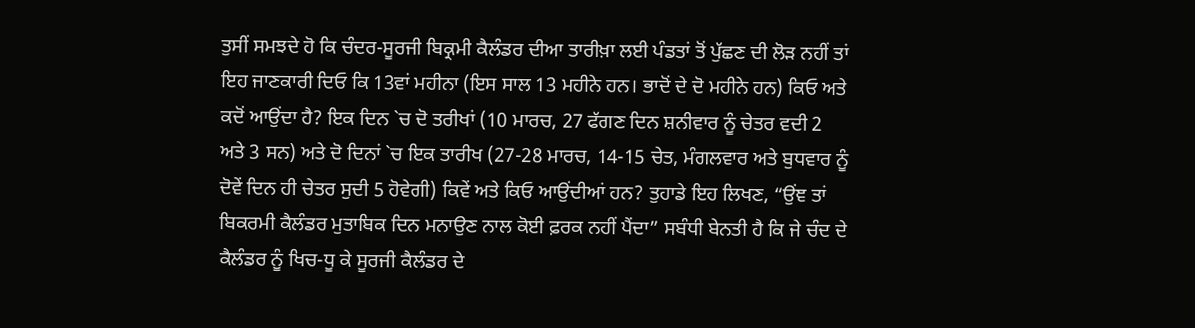ਤੁਸੀਂ ਸਮਝਦੇ ਹੋ ਕਿ ਚੰਦਰ-ਸੂਰਜੀ ਬਿਕ੍ਰਮੀ ਕੈਲੰਡਰ ਦੀਆ ਤਾਰੀਖ਼ਾ ਲਈ ਪੰਡਤਾਂ ਤੋਂ ਪੁੱਛਣ ਦੀ ਲੋੜ ਨਹੀਂ ਤਾਂ ਇਹ ਜਾਣਕਾਰੀ ਦਿਓ ਕਿ 13ਵਾਂ ਮਹੀਨਾ (ਇਸ ਸਾਲ 13 ਮਹੀਨੇ ਹਨ। ਭਾਦੋਂ ਦੇ ਦੋ ਮਹੀਨੇ ਹਨ) ਕਿਓ ਅਤੇ ਕਦੋਂ ਆਉਂਦਾ ਹੈ? ਇਕ ਦਿਨ `ਚ ਦੋ ਤਰੀਖਾਂ (10 ਮਾਰਚ, 27 ਫੱਗਣ ਦਿਨ ਸ਼ਨੀਵਾਰ ਨੂੰ ਚੇਤਰ ਵਦੀ 2 ਅਤੇ 3 ਸਨ) ਅਤੇ ਦੋ ਦਿਨਾਂ `ਚ ਇਕ ਤਾਰੀਖ (27-28 ਮਾਰਚ, 14-15 ਚੇਤ, ਮੰਗਲਵਾਰ ਅਤੇ ਬੁਧਵਾਰ ਨੂੰ ਦੋਵੇਂ ਦਿਨ ਹੀ ਚੇਤਰ ਸੁਦੀ 5 ਹੋਵੇਗੀ) ਕਿਵੇਂ ਅਤੇ ਕਿਓ ਆਉਂਦੀਆਂ ਹਨ? ਤੁਹਾਡੇ ਇਹ ਲਿਖਣ, “ਉਂਞ ਤਾਂ ਬਿਕਰਮੀ ਕੈਲੰਡਰ ਮੁਤਾਬਿਕ ਦਿਨ ਮਨਾਉਣ ਨਾਲ ਕੋਈ ਫ਼ਰਕ ਨਹੀਂ ਪੈਂਦਾ” ਸਬੰਧੀ ਬੇਨਤੀ ਹੈ ਕਿ ਜੇ ਚੰਦ ਦੇ ਕੈਲੰਡਰ ਨੂੰ ਖਿਚ-ਧੂ ਕੇ ਸੂਰਜੀ ਕੈਲੰਡਰ ਦੇ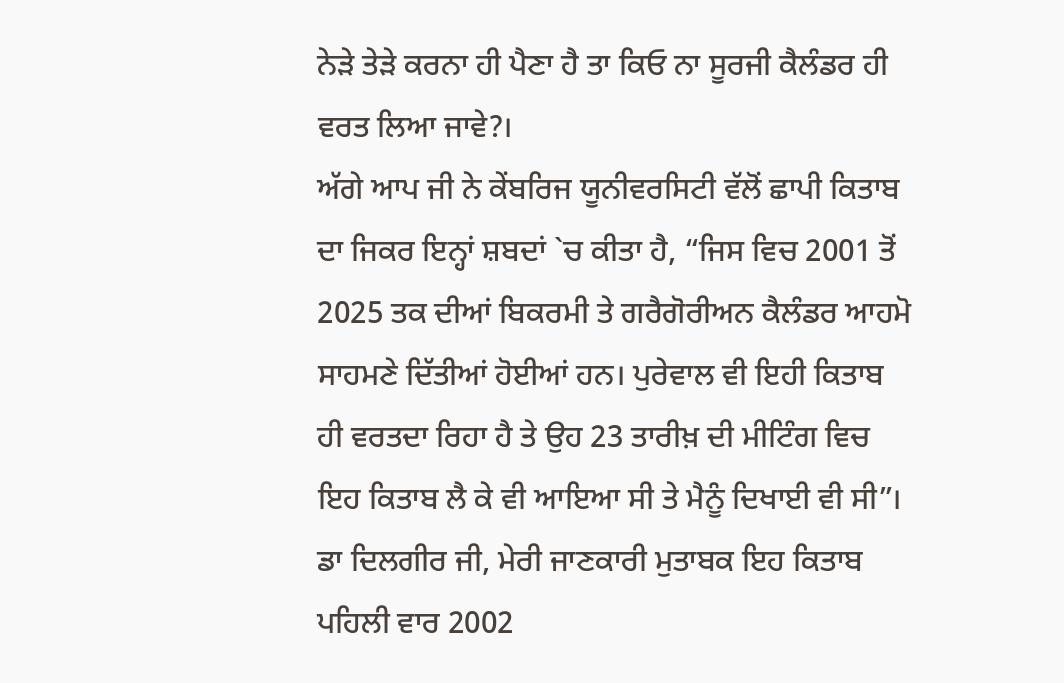ਨੇੜੇ ਤੇੜੇ ਕਰਨਾ ਹੀ ਪੈਣਾ ਹੈ ਤਾ ਕਿਓ ਨਾ ਸੂਰਜੀ ਕੈਲੰਡਰ ਹੀ ਵਰਤ ਲਿਆ ਜਾਵੇ?।
ਅੱਗੇ ਆਪ ਜੀ ਨੇ ਕੇਂਬਰਿਜ ਯੂਨੀਵਰਸਿਟੀ ਵੱਲੋਂ ਛਾਪੀ ਕਿਤਾਬ ਦਾ ਜਿਕਰ ਇਨ੍ਹਾਂ ਸ਼ਬਦਾਂ `ਚ ਕੀਤਾ ਹੈ, “ਜਿਸ ਵਿਚ 2001 ਤੋਂ 2025 ਤਕ ਦੀਆਂ ਬਿਕਰਮੀ ਤੇ ਗਰੈਗੋਰੀਅਨ ਕੈਲੰਡਰ ਆਹਮੋ ਸਾਹਮਣੇ ਦਿੱਤੀਆਂ ਹੋਈਆਂ ਹਨ। ਪੁਰੇਵਾਲ ਵੀ ਇਹੀ ਕਿਤਾਬ ਹੀ ਵਰਤਦਾ ਰਿਹਾ ਹੈ ਤੇ ਉਹ 23 ਤਾਰੀਖ਼ ਦੀ ਮੀਟਿੰਗ ਵਿਚ ਇਹ ਕਿਤਾਬ ਲੈ ਕੇ ਵੀ ਆਇਆ ਸੀ ਤੇ ਮੈਨੂੰ ਦਿਖਾਈ ਵੀ ਸੀ”। ਡਾ ਦਿਲਗੀਰ ਜੀ, ਮੇਰੀ ਜਾਣਕਾਰੀ ਮੁਤਾਬਕ ਇਹ ਕਿਤਾਬ ਪਹਿਲੀ ਵਾਰ 2002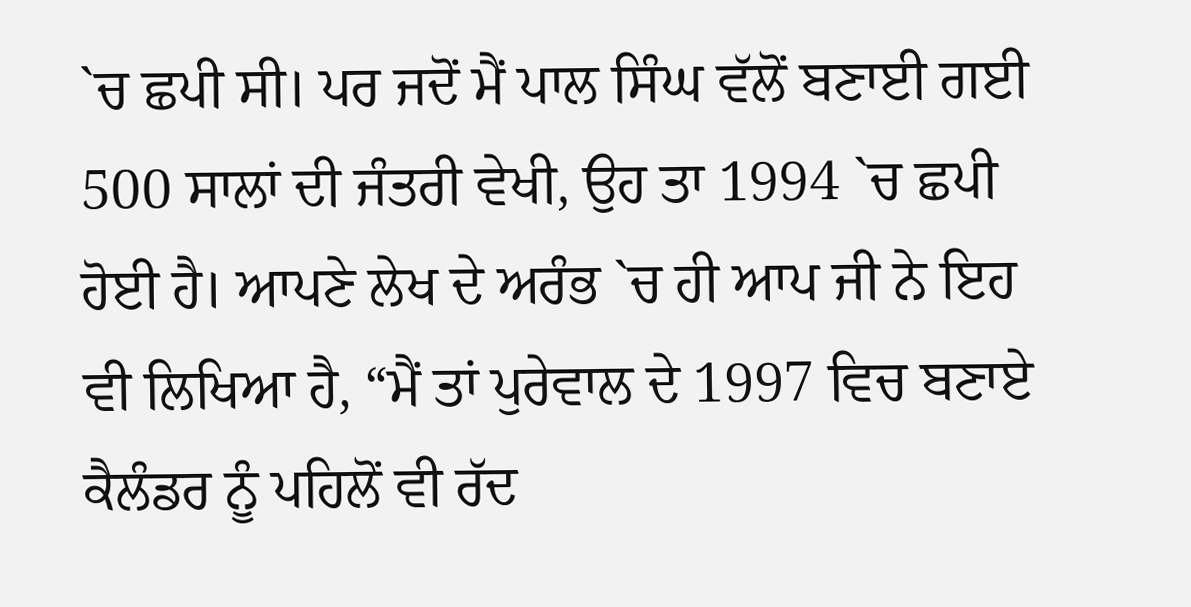`ਚ ਛਪੀ ਸੀ। ਪਰ ਜਦੋਂ ਮੈਂ ਪਾਲ ਸਿੰਘ ਵੱਲੋਂ ਬਣਾਈ ਗਈ 500 ਸਾਲਾਂ ਦੀ ਜੰਤਰੀ ਵੇਖੀ, ਉਹ ਤਾ 1994 `ਚ ਛਪੀ ਹੋਈ ਹੈ। ਆਪਣੇ ਲੇਖ ਦੇ ਅਰੰਭ `ਚ ਹੀ ਆਪ ਜੀ ਨੇ ਇਹ ਵੀ ਲਿਖਿਆ ਹੈ, “ਮੈਂ ਤਾਂ ਪੁਰੇਵਾਲ ਦੇ 1997 ਵਿਚ ਬਣਾਏ ਕੈਲੰਡਰ ਨੂੰ ਪਹਿਲੋਂ ਵੀ ਰੱਦ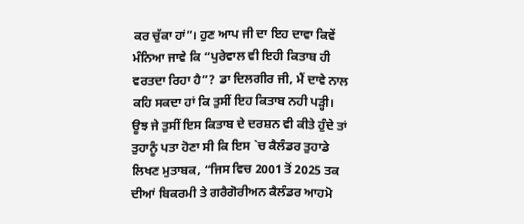ਕਰ ਚੁੱਕਾ ਹਾਂ”। ਹੁਣ ਆਪ ਜੀ ਦਾ ਇਹ ਦਾਵਾ ਕਿਵੇਂ ਮੰਨਿਆ ਜਾਵੇ ਕਿ “ਪੁਰੇਵਾਲ ਵੀ ਇਹੀ ਕਿਤਾਬ ਹੀ ਵਰਤਦਾ ਰਿਹਾ ਹੈ”? ਡਾ ਦਿਲਗੀਰ ਜੀ, ਮੈਂ ਦਾਵੇ ਨਾਲ ਕਹਿ ਸਕਦਾ ਹਾਂ ਕਿ ਤੁਸੀਂ ਇਹ ਕਿਤਾਬ ਨਹੀ ਪੜ੍ਹੀ। ਊਝ ਜੇ ਤੁਸੀਂ ਇਸ ਕਿਤਾਬ ਦੇ ਦਰਸ਼ਨ ਵੀ ਕੀਤੇ ਹੁੰਦੇ ਤਾਂ ਤੁਹਾਨੂੰ ਪਤਾ ਹੋਣਾ ਸੀ ਕਿ ਇਸ `ਚ ਕੈਲੰਡਰ ਤੁਹਾਡੇ ਲਿਖਣ ਮੁਤਾਬਕ, “ਜਿਸ ਵਿਚ 2001 ਤੋਂ 2025 ਤਕ ਦੀਆਂ ਬਿਕਰਮੀ ਤੇ ਗਰੈਗੋਰੀਅਨ ਕੈਲੰਡਰ ਆਹਮੋ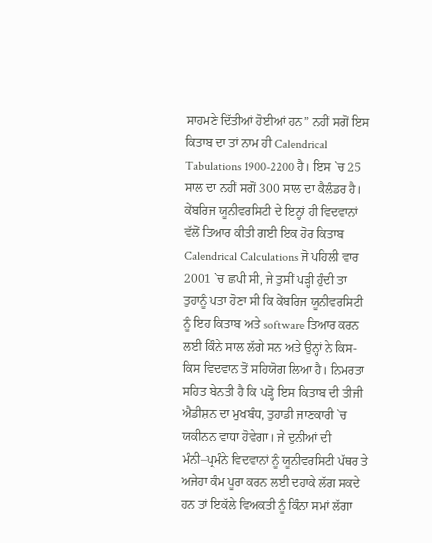ਸਾਹਮਣੇ ਦਿੱਤੀਆਂ ਹੋਈਆਂ ਹਨ” ਨਹੀਂ ਸਗੋਂ ਇਸ ਕਿਤਾਬ ਦਾ ਤਾਂ ਨਾਮ ਹੀ Calendrical Tabulations 1900-2200 ਹੈ। ਇਸ `ਚ 25 ਸਾਲ ਦਾ ਨਹੀਂ ਸਗੋਂ 300 ਸਾਲ ਦਾ ਕੈਲੰਡਰ ਹੈ।
ਕੇਂਬਰਿਜ ਯੂਨੀਵਰਸਿਟੀ ਦੇ ਇਨ੍ਹਾਂ ਹੀ ਵਿਦਵਾਨਾਂ ਵੱਲੋਂ ਤਿਆਰ ਕੀਤੀ ਗਈ ਇਕ ਹੋਰ ਕਿਤਾਬ Calendrical Calculations ਜੋ ਪਹਿਲੀ ਵਾਰ 2001 `ਚ ਛਪੀ ਸੀ, ਜੇ ਤੁਸੀਂ ਪੜ੍ਹੀ ਹੁੰਦੀ ਤਾ ਤੁਹਾਨੂੰ ਪਤਾ ਹੋਣਾ ਸੀ ਕਿ ਕੇਂਬਰਿਜ ਯੂਨੀਵਰਸਿਟੀ ਨੂੰ ਇਹ ਕਿਤਾਬ ਅਤੇ software ਤਿਆਰ ਕਰਨ ਲਈ ਕਿੰਨੇ ਸਾਲ ਲੱਗੇ ਸਨ ਅਤੇ ਉਨ੍ਹਾਂ ਨੇ ਕਿਸ-ਕਿਸ ਵਿਦਵਾਨ ਤੋਂ ਸਹਿਯੋਗ ਲਿਆ ਹੈ। ਨਿਮਰਤਾ ਸਹਿਤ ਬੇਨਤੀ ਹੈ ਕਿ ਪੜ੍ਹੋ ਇਸ ਕਿਤਾਬ ਦੀ ਤੀਜੀ ਐਡੀਸ਼ਨ ਦਾ ਮੁਖਬੰਧ, ਤੁਹਾਡੀ ਜਾਣਕਾਰੀ `ਚ ਯਕੀਨਨ ਵਾਧਾ ਹੋਵੇਗਾ। ਜੇ ਦੁਨੀਆਂ ਦੀ ਮੰਨੀ–ਪ੍ਰਮੰਨੇ ਵਿਦਵਾਨਾਂ ਨੂੰ ਯੂਨੀਵਰਸਿਟੀ ਪੱਥਰ ਤੇ ਅਜੇਹਾ ਕੰਮ ਪੂਰਾ ਕਰਨ ਲਈ ਦਹਾਕੇ ਲੱਗ ਸਕਦੇ ਹਨ ਤਾਂ ਇਕੱਲੇ ਵਿਅਕਤੀ ਨੂੰ ਕਿੰਨਾ ਸਮਾਂ ਲੱਗਾ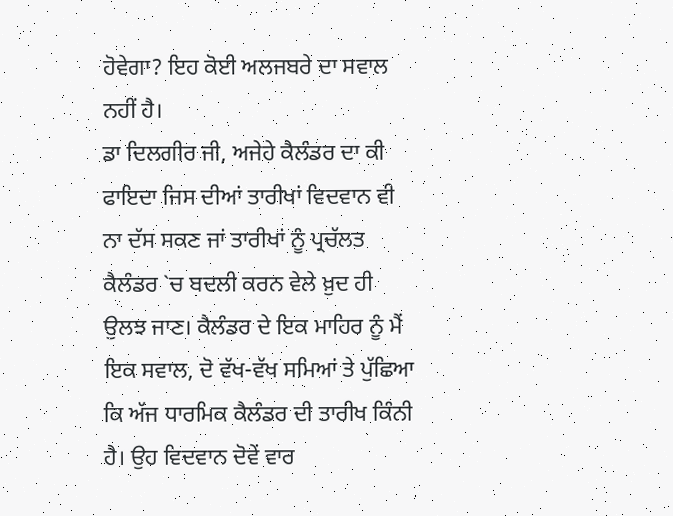ਹੋਵੇਗਾ? ਇਹ ਕੋਈ ਅਲਜਬਰੇ ਦਾ ਸਵਾਲ ਨਹੀਂ ਹੈ।
ਡਾ ਦਿਲਗੀਰ ਜੀ, ਅਜੇਹੇ ਕੈਲੰਡਰ ਦਾ ਕੀ ਫਾਇਦਾ ਜਿਸ ਦੀਆਂ ਤਾਰੀਖਾਂ ਵਿਦਵਾਨ ਵੀ ਨਾ ਦੱਸ ਸਕਣ ਜਾਂ ਤਾਰੀਖਾਂ ਨੂੰ ਪ੍ਰਚੱਲਤ ਕੈਲੰਡਰ `ਚ ਬਦਲੀ ਕਰਨ ਵੇਲੇ ਖ਼ੁਦ ਹੀ ਉਲਝ ਜਾਣ। ਕੈਲੰਡਰ ਦੇ ਇਕ ਮਾਹਿਰ ਨੂੰ ਮੈਂ ਇਕ ਸਵਾਲ, ਦੋ ਵੱਖ-ਵੱਖ ਸਮਿਆਂ ਤੇ ਪੁੱਛਿਆ ਕਿ ਅੱਜ ਧਾਰਮਿਕ ਕੈਲੰਡਰ ਦੀ ਤਾਰੀਖ ਕਿੰਨੀ ਹੈ। ਉਹ ਵਿਦਵਾਨ ਦੋਵੇਂ ਵਾਰ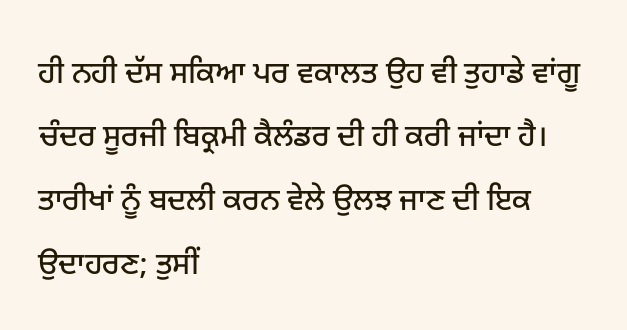ਹੀ ਨਹੀ ਦੱਸ ਸਕਿਆ ਪਰ ਵਕਾਲਤ ਉਹ ਵੀ ਤੁਹਾਡੇ ਵਾਂਗੂ ਚੰਦਰ ਸੂਰਜੀ ਬਿਕ੍ਰਮੀ ਕੈਲੰਡਰ ਦੀ ਹੀ ਕਰੀ ਜਾਂਦਾ ਹੈ। ਤਾਰੀਖਾਂ ਨੂੰ ਬਦਲੀ ਕਰਨ ਵੇਲੇ ਉਲਝ ਜਾਣ ਦੀ ਇਕ ਉਦਾਹਰਣ; ਤੁਸੀਂ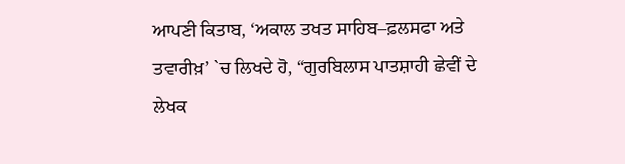ਆਪਣੀ ਕਿਤਾਬ, ‘ਅਕਾਲ ਤਖਤ ਸਾਹਿਬ–ਫ਼ਲਸਫਾ ਅਤੇ ਤਵਾਰੀਖ਼’ `ਚ ਲਿਖਦੇ ਹੋ, “ਗੁਰਬਿਲਾਸ ਪਾਤਸ਼ਾਹੀ ਛੇਵੀਂ ਦੇ ਲੇਖਕ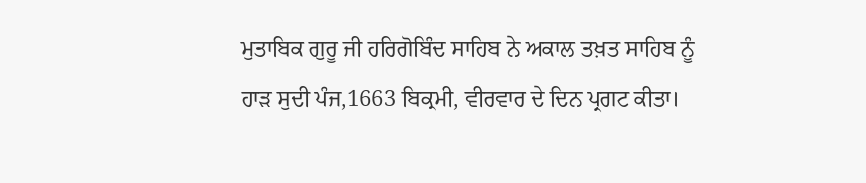ਮੁਤਾਬਿਕ ਗੁਰੂ ਜੀ ਹਰਿਗੋਬਿੰਦ ਸਾਹਿਬ ਨੇ ਅਕਾਲ ਤਖ਼ਤ ਸਾਹਿਬ ਨੂੰ ਹਾੜ ਸੁਦੀ ਪੰਜ,1663 ਬਿਕ੍ਰਮੀ, ਵੀਰਵਾਰ ਦੇ ਦਿਨ ਪ੍ਰਗਟ ਕੀਤਾ।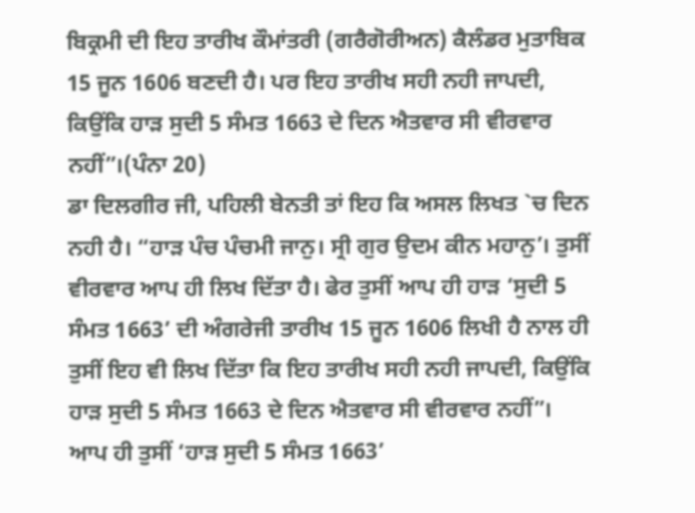ਬਿਕ੍ਰਮੀ ਦੀ ਇਹ ਤਾਰੀਖ ਕੌਮਾਂਤਰੀ (ਗਰੈਗੋਰੀਅਨ) ਕੈਲੰਡਰ ਮੁਤਾਬਿਕ 15 ਜੂਨ 1606 ਬਣਦੀ ਹੈ। ਪਰ ਇਹ ਤਾਰੀਖ ਸਹੀ ਨਹੀ ਜਾਪਦੀ, ਕਿਉਂਕਿ ਹਾੜ ਸੁਦੀ 5 ਸੰਮਤ 1663 ਦੇ ਦਿਨ ਐਤਵਾਰ ਸੀ ਵੀਰਵਾਰ ਨਹੀਂ”।(ਪੰਨਾ 20)
ਡਾ ਦਿਲਗੀਰ ਜੀ, ਪਹਿਲੀ ਬੇਨਤੀ ਤਾਂ ਇਹ ਕਿ ਅਸਲ ਲਿਖਤ `ਚ ਦਿਨ ਨਹੀ ਹੈ। “ਹਾੜ ਪੰਚ ਪੰਚਮੀ ਜਾਨੁ। ਸ੍ਰੀ ਗੁਰ ਉਦਮ ਕੀਨ ਮਹਾਨੁ’। ਤੁਸੀਂ ਵੀਰਵਾਰ ਆਪ ਹੀ ਲਿਖ ਦਿੱਤਾ ਹੈ। ਫੇਰ ਤੁਸੀਂ ਆਪ ਹੀ ਹਾੜ ‘ਸੁਦੀ 5 ਸੰਮਤ 1663’ ਦੀ ਅੰਗਰੇਜੀ ਤਾਰੀਖ 15 ਜੂਨ 1606 ਲਿਖੀ ਹੈ ਨਾਲ ਹੀ ਤੁਸੀਂ ਇਹ ਵੀ ਲਿਖ ਦਿੱਤਾ ਕਿ ਇਹ ਤਾਰੀਖ ਸਹੀ ਨਹੀ ਜਾਪਦੀ, ਕਿਉਂਕਿ ਹਾੜ ਸੁਦੀ 5 ਸੰਮਤ 1663 ਦੇ ਦਿਨ ਐਤਵਾਰ ਸੀ ਵੀਰਵਾਰ ਨਹੀਂ”। ਆਪ ਹੀ ਤੁਸੀਂ ‘ਹਾੜ ਸੁਦੀ 5 ਸੰਮਤ 1663’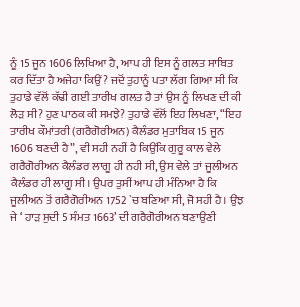ਨੂੰ 15 ਜੂਨ 1606 ਲਿਖਿਆ ਹੈ, ਆਪ ਹੀ ਇਸ ਨੂੰ ਗਲਤ ਸਾਬਿਤ ਕਰ ਦਿੱਤਾ ਹੈ ਅਜੇਹਾ ਕਿਉਂ? ਜਦੋਂ ਤੁਹਾਨੂੰ ਪਤਾ ਲੱਗ ਗਿਆ ਸੀ ਕਿ ਤੁਹਾਡੇ ਵੱਲੋਂ ਕੱਢੀ ਗਈ ਤਾਰੀਖ ਗਲਤ ਹੈ ਤਾਂ ਉਸ ਨੂੰ ਲਿਖਣ ਦੀ ਕੀ ਲੋੜ ਸੀ? ਹੁਣ ਪਾਠਕ ਕੀ ਸਮਝੇ? ਤੁਹਾਡੇ ਵੱਲੋਂ ਇਹ ਲਿਖਣਾ, “ਇਹ ਤਾਰੀਖ ਕੌਮਾਂਤਰੀ (ਗਰੈਗੋਰੀਅਨ) ਕੈਲੰਡਰ ਮੁਤਾਬਿਕ 15 ਜੂਨ 1606 ਬਣਦੀ ਹੈ”, ਵੀ ਸਹੀ ਨਹੀਂ ਹੈ ਕਿਉਂਕਿ ਗੁਰੂ ਕਾਲ ਵੇਲੇ ਗਰੈਗੋਰੀਅਨ ਕੈਲੰਡਰ ਲਾਗੂ ਹੀ ਨਹੀ ਸੀ, ਉਸ ਵੇਲੇ ਤਾਂ ਜੂਲੀਅਨ ਕੈਲੰਡਰ ਹੀ ਲਾਗੂ ਸੀ। ਉਪਰ ਤੁਸੀਂ ਆਪ ਹੀ ਮੰਨਿਆ ਹੈ ਕਿ ਜੂਲੀਅਨ ਤੋਂ ਗਰੈਗੋਰੀਅਨ 1752 `ਚ ਬਣਿਆ ਸੀ, ਜੋ ਸਹੀ ਹੈ। ਉਂਝ ਜੇ ‘ ਹਾੜ ਸੁਦੀ 5 ਸੰਮਤ 1663’ ਦੀ ਗਰੈਗੋਰੀਅਨ ਬਣਾਉਣੀ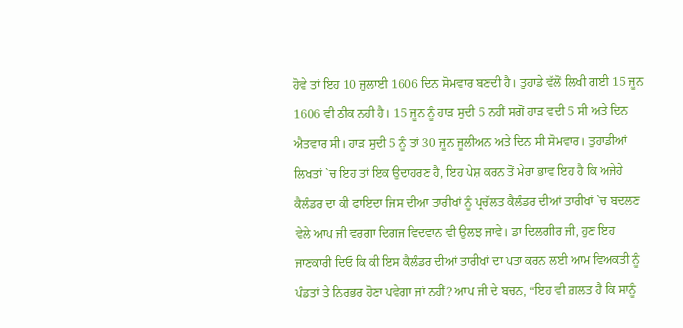ਹੋਵੇ ਤਾਂ ਇਹ 10 ਜੁਲਾਈ 1606 ਦਿਨ ਸੋਮਵਾਰ ਬਣਦੀ ਹੈ। ਤੁਹਾਡੇ ਵੱਲੋਂ ਲਿਖੀ ਗਈ 15 ਜੂਨ 1606 ਵੀ ਠੀਕ ਨਹੀ ਹੈ। 15 ਜੂਨ ਨੂੰ ਹਾੜ ਸੁਦੀ 5 ਨਹੀਂ ਸਗੋਂ ਹਾੜ ਵਦੀ 5 ਸੀ ਅਤੇ ਦਿਨ ਐਤਵਾਰ ਸੀ। ਹਾੜ ਸੁਦੀ 5 ਨੂੰ ਤਾਂ 30 ਜੂਨ ਜੂਲੀਅਨ ਅਤੇ ਦਿਨ ਸੀ ਸੋਮਵਾਰ। ਤੁਹਾਡੀਆਂ ਲਿਖਤਾਂ `ਚ ਇਹ ਤਾਂ ਇਕ ਉਦਾਹਰਣ ਹੈ, ਇਹ ਪੇਸ਼ ਕਰਨ ਤੋਂ ਮੇਰਾ ਭਾਵ ਇਹ ਹੈ ਕਿ ਅਜੇਹੇ ਕੈਲੰਡਰ ਦਾ ਕੀ ਫਾਇਦਾ ਜਿਸ ਦੀਆ ਤਾਰੀਖਾਂ ਨੂੰ ਪ੍ਰਚੱਲਤ ਕੈਲੰਡਰ ਦੀਆਂ ਤਾਰੀਖਾਂ `ਚ ਬਦਲਣ ਵੇਲੇ ਆਪ ਜੀ ਵਰਗਾ ਦਿਗਜ ਵਿਦਵਾਨ ਵੀ ਉਲਝ ਜਾਵੇ। ਡਾ ਦਿਲਗੀਰ ਜੀ, ਹੁਣ ਇਹ ਜਾਣਕਾਰੀ ਦਿਓ ਕਿ ਕੀ ਇਸ ਕੈਲੰਡਰ ਦੀਆਂ ਤਾਰੀਖਾਂ ਦਾ ਪਤਾ ਕਰਨ ਲਈ ਆਮ ਵਿਅਕਤੀ ਨੂੰ ਪੰਡਤਾਂ ਤੇ ਨਿਰਭਰ ਹੋਣਾ ਪਵੇਗਾ ਜਾਂ ਨਹੀਂ? ਆਪ ਜੀ ਦੇ ਬਚਨ, “ਇਹ ਵੀ ਗ਼ਲਤ ਹੈ ਕਿ ਸਾਨੂੰ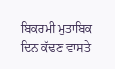ਬਿਕਰਮੀ ਮੁਤਾਬਿਕ ਦਿਨ ਕੱਢਣ ਵਾਸਤੇ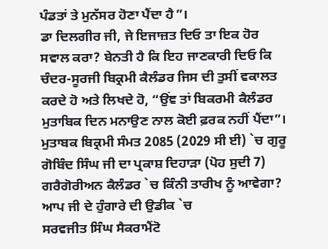ਪੰਡਤਾਂ ਤੇ ਮੁਨੱਸਰ ਹੋਣਾ ਪੈਂਦਾ ਹੈ”।
ਡਾ ਦਿਲਗੀਰ ਜੀ, ਜੇ ਇਜਾਜ਼ਤ ਦਿਓ ਤਾ ਇਕ ਹੋਰ ਸਵਾਲ ਕਰਾ? ਬੇਨਤੀ ਹੈ ਕਿ ਇਹ ਜਾਣਕਾਰੀ ਦਿਓ ਕਿ ਚੰਦਰ-ਸੂਰਜੀ ਬਿਕ੍ਰਮੀ ਕੈਲੰਡਰ ਜਿਸ ਦੀ ਤੁਸੀਂ ਵਕਾਲਤ ਕਰਦੇ ਹੋ ਅਤੇ ਲਿਖਦੇ ਹੋ, “ਉਂਞ ਤਾਂ ਬਿਕਰਮੀ ਕੈਲੰਡਰ ਮੁਤਾਬਿਕ ਦਿਨ ਮਨਾਉਣ ਨਾਲ ਕੋਈ ਫ਼ਰਕ ਨਹੀਂ ਪੈਂਦਾ”। ਮੁਤਾਬਕ ਬਿਕ੍ਰਮੀ ਸੰਮਤ 2085 (2029 ਸੀ ਈ) `ਚ ਗੁਰੂ ਗੋਬਿੰਦ ਸਿੰਘ ਜੀ ਦਾ ਪ੍ਰਕਾਸ਼ ਦਿਹਾੜਾ (ਪੋਹ ਸੁਦੀ 7) ਗਰੈਗੋਰੀਅਨ ਕੈਲੰਡਰ `ਚ ਕਿੰਨੀ ਤਾਰੀਖ ਨੂੰ ਆਵੇਗਾ?
ਆਪ ਜੀ ਦੇ ਹੁੰਗਾਰੇ ਦੀ ਉਡੀਕ `ਚ
ਸਰਵਜੀਤ ਸਿੰਘ ਸੈਕਰਾਮੈਂਟੋ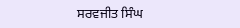ਸਰਵਜੀਤ ਸਿੰਘ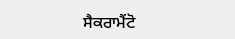ਸੈਕਰਾਮੈਂਟੋ